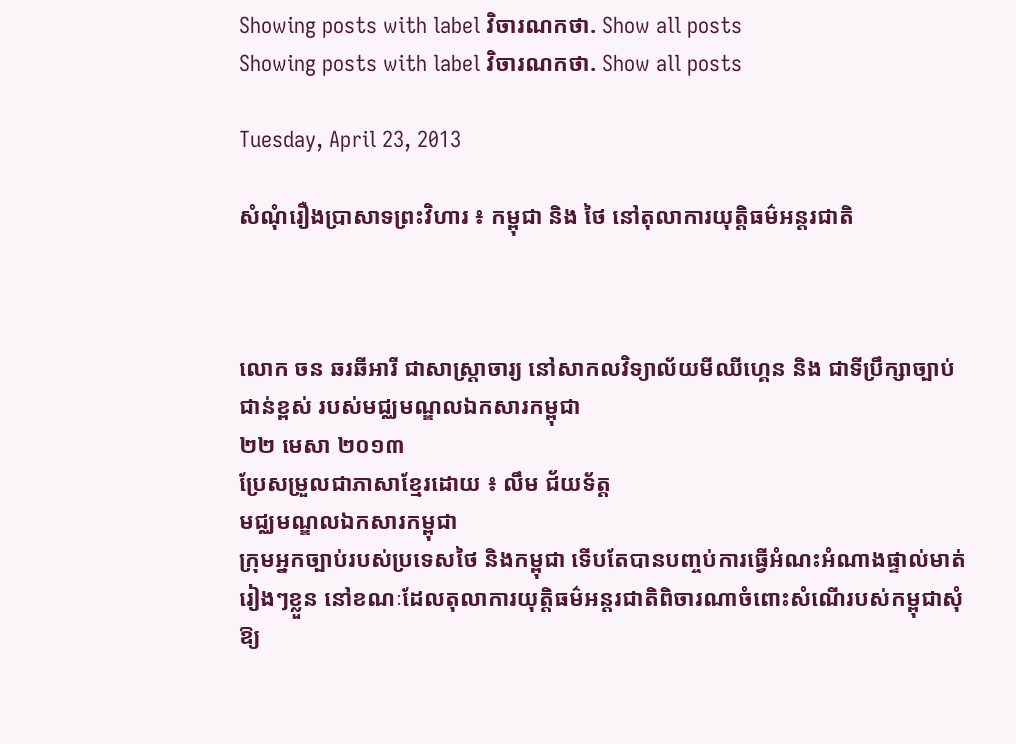Showing posts with label វិចារណកថា. Show all posts
Showing posts with label វិចារណកថា. Show all posts

Tuesday, April 23, 2013

សំណុំរឿងប្រាសាទព្រះវិហារ ៖ កម្ពុជា និង ថៃ នៅតុលាការយុត្តិធម៌អន្តរជាតិ



លោក ចន ឆរឆីអារី ជាសាស្ត្រាចារ្យ នៅសាកលវិទ្យាល័យមីឈីហ្គេន និង ជាទីប្រឹក្សាច្បាប់ជាន់ខ្ពស់ របស់មជ្ឈមណ្ឌលឯកសារកម្ពុជា
២២ មេសា ២០១៣
ប្រែសម្រួលជាភាសាខ្មែរដោយ ៖ លឹម ជ័យទ័ត្ត
មជ្ឈមណ្ឌលឯកសារកម្ពុជា
ក្រុមអ្នកច្បាប់របស់ប្រទេសថៃ និងកម្ពុជា ទើបតែបានបញ្ចប់ការធ្វើអំណះអំណាងផ្ទាល់មាត់ រៀងៗខ្លួន នៅខណៈដែលតុលាការយុត្តិធម៌អន្តរជាតិពិចារណាចំពោះសំណើរបស់កម្ពុជាសុំឱ្យ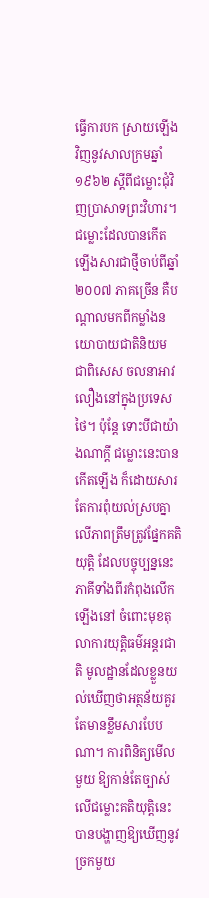ធ្វើការបក ស្រាយឡើងវិញនូវសាលក្រមឆ្នាំ១៩៦២ ស្តីពីជម្លោះជុំវិញប្រាសាទព្រះវិហារ។ ជម្លោះដែលបានកើត ឡើងសារជាថ្មីចាប់ពីឆ្នាំ២០០៧ ភាគច្រើន គឺបណ្តាលមកពីកម្លាំងនយោបាយជាតិនិយម ជាពិសេស ចលនាអាវលឿងនៅក្នុងប្រទេសថៃ។ ប៉ុន្តែ ទោះបីជាយ៉ាងណាក្តី ជម្លោះនេះបានកើតឡើង ក៏ដោយសារ តែការពុំយល់ស្របគ្នាលើភាពត្រឹមត្រូវផ្នែកគតិយុត្តិ ដែលបច្ចុប្បន្ននេះភាគីទាំងពីរកំពុងលើកឡើងនៅ ចំពោះមុខតុលាការយុត្តិធម៌អន្តរជាតិ មូលដ្ឋានដែលខ្លួនយល់ឃើញថាអត្ថន័យគួរតែមានខ្លឹមសារបែប ណា។ ការពិនិត្យមើលមួយ ឱ្យកាន់តែច្បាស់លើជម្លោះគតិយុត្តិនេះ បានបង្ហាញឱ្យឃើញនូវច្រកមួយ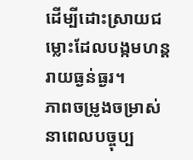ដើម្បីដោះស្រាយជម្លោះដែលបង្កមហន្តរាយធ្ងន់ធ្ងរ។
ភាពចម្រូងចម្រាស់នាពេលបច្ចុប្ប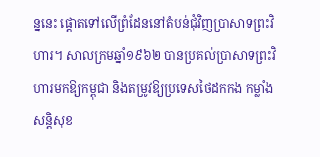ន្ននេះ ផ្តោតទៅលើព្រំដែននៅតំបន់ជុំវិញប្រាសាទព្រះវិហារ។ សាលក្រមឆ្នាំ១៩៦២ បានប្រគល់ប្រាសាទព្រះវិហារមកឱ្យកម្ពុជា និងតម្រូវឱ្យប្រទេសថៃដកកង កម្លាំងសន្តិសុខ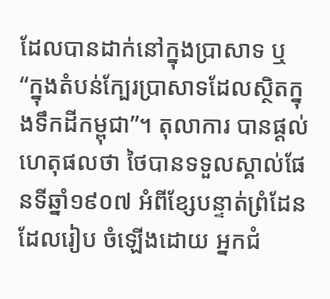ដែលបានដាក់នៅក្នុងប្រាសាទ ឬ “ក្នុងតំបន់ក្បែរប្រាសាទដែលស្ថិតក្នុងទឹកដីកម្ពុជា”។ តុលាការ បានផ្តល់ហេតុផលថា ថៃបានទទួលស្គាល់ផែនទីឆ្នាំ១៩០៧ អំពីខ្សែបន្ទាត់ព្រំដែន ដែលរៀប ចំឡើងដោយ អ្នកជំ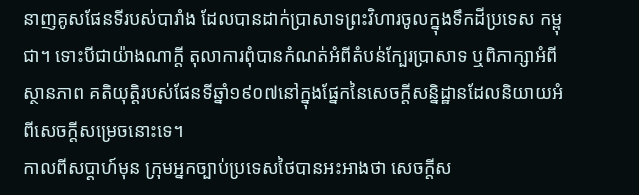នាញគូសផែនទីរបស់បារាំង ដែលបានដាក់ប្រាសាទព្រះវិហារចូលក្នុងទឹកដីប្រទេស កម្ពុជា។ ទោះបីជាយ៉ាងណាក្តី តុលាការពុំបានកំណត់អំពីតំបន់ក្បែរប្រាសាទ ឬពិភាក្សាអំពីស្ថានភាព គតិយុត្តិរបស់ផែនទីឆ្នាំ១៩០៧នៅក្នុងផ្នែកនៃសេចក្តីសន្និដ្ឋានដែលនិយាយអំពីសេចក្តីសម្រេចនោះទេ។
កាលពីសប្តាហ៍មុន ក្រុមអ្នកច្បាប់ប្រទេសថៃបានអះអាងថា សេចក្តីស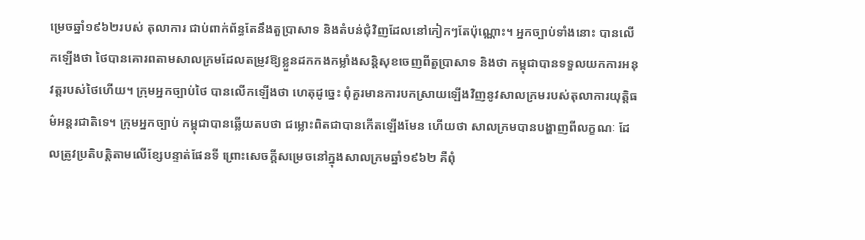ម្រេចឆ្នាំ១៩៦២របស់ តុលាការ ជាប់ពាក់ព័ន្ធតែនឹងតួប្រាសាទ និងតំបន់ជុំវិញដែលនៅកៀកៗតែប៉ុណ្ណោះ។ អ្នកច្បាប់ទាំងនោះ បានលើកឡើងថា ថៃបានគោរពតាមសាលក្រមដែលតម្រូវឱ្យខ្លួនដកកងកម្លាំងសន្តិសុខចេញពីតួប្រាសាទ និងថា កម្ពុជាបានទទួលយកការអនុវត្តរបស់ថៃហើយ។ ក្រុមអ្នកច្បាប់ថៃ បានលើកឡើងថា ហេតុដូច្នេះ ពុំគួរមានការបកស្រាយឡើងវិញនូវសាលក្រមរបស់តុលាការយុត្តិធម៌អន្តរជាតិទេ។ ក្រុមអ្នកច្បាប់ កម្ពុជាបានឆ្លើយតបថា ជម្លោះពិតជាបានកើតឡើងមែន ហើយថា សាលក្រមបានបង្ហាញពីលក្ខណៈ ដែលត្រូវប្រតិបត្តិតាមលើខ្សែបន្ទាត់ផែនទី ព្រោះសេចក្តីសម្រេចនៅក្នុងសាលក្រមឆ្នាំ១៩៦២ គឺពុំ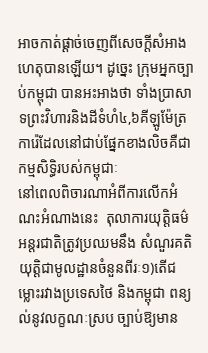អាចកាត់ផ្តាច់ចេញពីសេចក្តីសំអាងហេតុបានឡើយ។ ដូច្នេះ ក្រុមអ្នកច្បាប់កម្ពុជា បានអះអាងថា ទាំងប្រាសាទព្រះវិហារនិងដីទំហំ៤,៦គីឡូម៉ែត្រការ៉េដែលនៅជាប់ផ្នែកខាងលិចគឺជាកម្មសិទ្ធិរបស់កម្ពុជាៈ
នៅពេលពិចារណាអំពីការលើកអំណះអំណាងនេះ  តុលាការយុត្តិធម៌អន្តរជាតិត្រូវប្រឈមនឹង សំណួរគតិយុត្តិជាមូលដ្ឋានចំនួនពីរៈ១)តើជម្លោះរវាងប្រទេសថៃ និងកម្ពុជា ពន្យល់នូវលក្ខណៈស្រប ច្បាប់ឱ្យមាន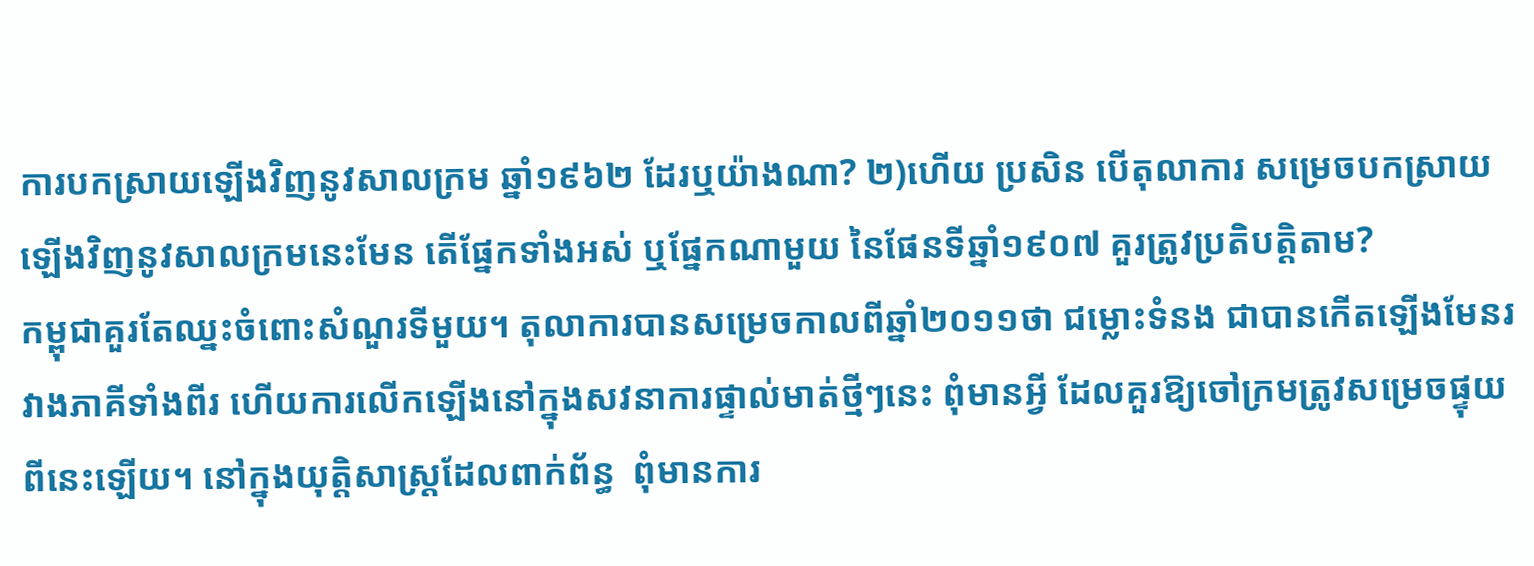ការបកស្រាយឡើងវិញនូវសាលក្រម ឆ្នាំ១៩៦២ ដែរឬយ៉ាងណា? ២)ហើយ ប្រសិន បើតុលាការ សម្រេចបកស្រាយឡើងវិញនូវសាលក្រមនេះមែន តើផ្នែកទាំងអស់ ឬផ្នែកណាមួយ នៃផែនទីឆ្នាំ១៩០៧ គួរត្រូវប្រតិបត្តិតាម?
កម្ពុជាគួរតែឈ្នះចំពោះសំណួរទីមួយ។ តុលាការបានសម្រេចកាលពីឆ្នាំ២០១១ថា ជម្លោះទំនង ជាបានកើតឡើងមែនរវាងភាគីទាំងពីរ ហើយការលើកឡើងនៅក្នុងសវនាការផ្ទាល់មាត់ថ្មីៗនេះ ពុំមានអ្វី ដែលគួរឱ្យចៅក្រមត្រូវសម្រេចផ្ទុយពីនេះឡើយ។ នៅក្នុងយុត្តិសាស្ត្រដែលពាក់ព័ន្ធ  ពុំមានការ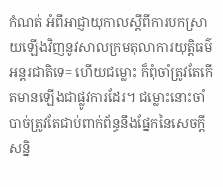កំណត់ អំពីអាជ្ញាយុកាលស្តីពីការបកស្រាយឡើងវិញនូវសាលក្រមតុលាការយុត្តិធម៌អន្តរជាតិទេ= ហើយជម្លោះ ក៏ពុំចាំត្រូវតែកើតមានឡើងជាផ្លូវការដែរ។ ជម្លោះនោះចាំបាច់ត្រូវតែជាប់ពាក់ព័ន្ធនឹងផ្នែកនៃសេចក្តី សន្និ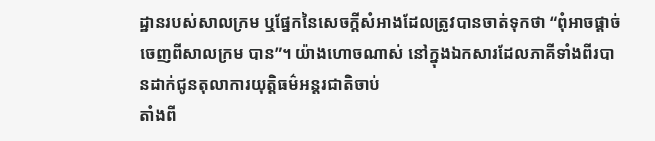ដ្ឋានរបស់សាលក្រម ឬផ្នែកនៃសេចក្តីសំអាងដែលត្រូវបានចាត់ទុកថា “ពុំអាចផ្តាច់ចេញពីសាលក្រម បាន”។ យ៉ាងហោចណាស់ នៅក្នុងឯកសារដែលភាគីទាំងពីរបានដាក់ជូនតុលាការយុត្តិធម៌អន្តរជាតិចាប់
តាំងពី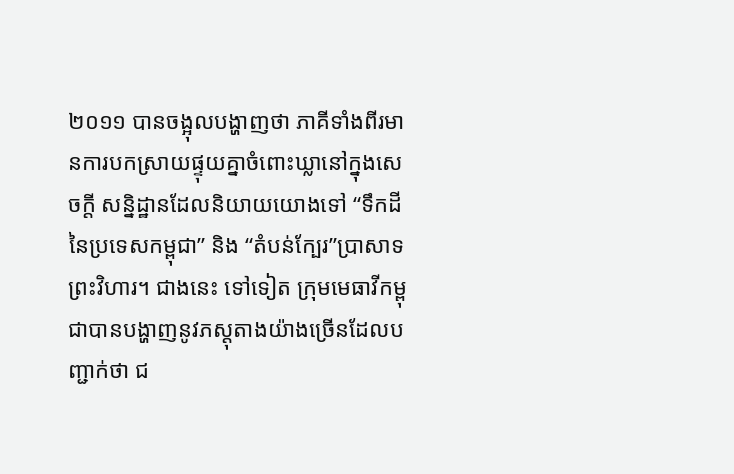២០១១ បានចង្អុលបង្ហាញថា ភាគីទាំងពីរមានការបកស្រាយផ្ទុយគ្នាចំពោះឃ្លានៅក្នុងសេចក្តី សន្និដ្ឋានដែលនិយាយយោងទៅ “ទឹកដីនៃប្រទេសកម្ពុជា” និង “តំបន់ក្បែរ”ប្រាសាទព្រះវិហារ។ ជាងនេះ ទៅទៀត ក្រុមមេធាវីកម្ពុជាបានបង្ហាញនូវភស្តុតាងយ៉ាងច្រើនដែលបញ្ជាក់ថា ជ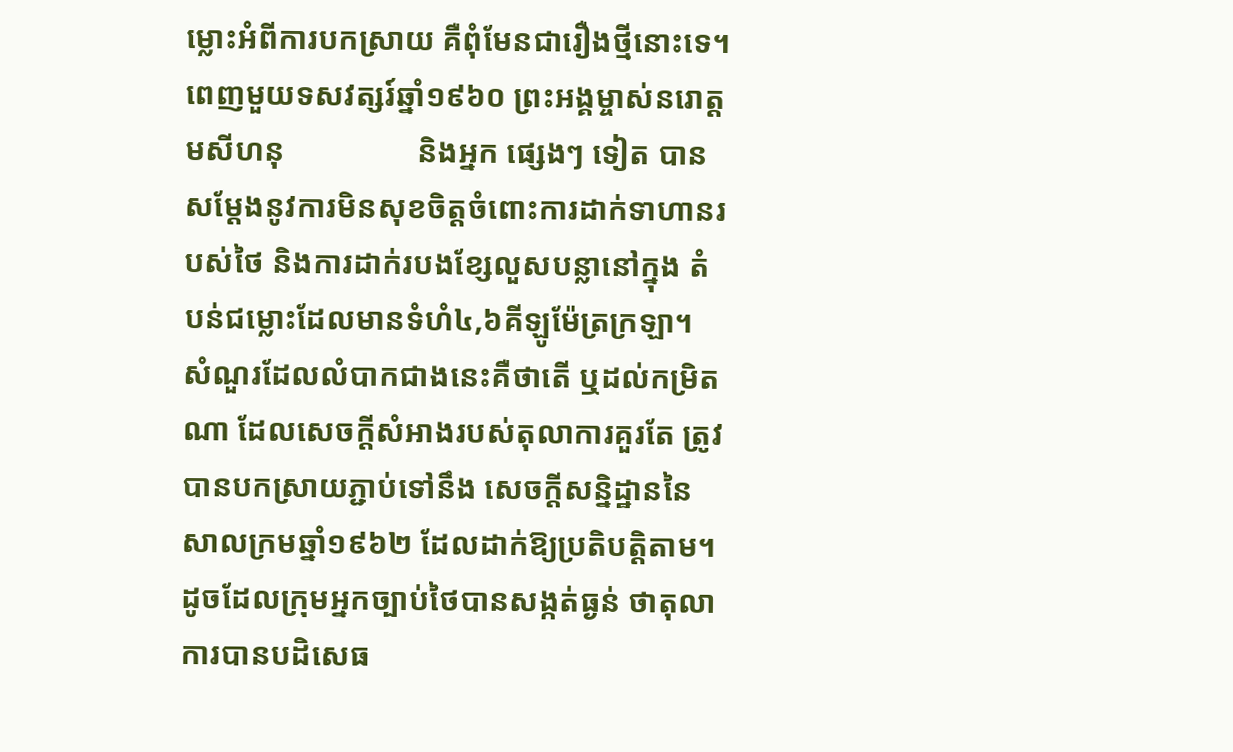ម្លោះអំពីការបកស្រាយ គឺពុំមែនជារឿងថ្មីនោះទេ។ ពេញមួយទសវត្សរ៍ឆ្នាំ១៩៦០ ព្រះអង្គម្ចាស់នរោត្តមសីហនុ                 និងអ្នក ផ្សេងៗ ទៀត បានសម្តែងនូវការមិនសុខចិត្តចំពោះការដាក់ទាហានរបស់ថៃ និងការដាក់របងខ្សែលួសបន្លានៅក្នុង តំបន់ជម្លោះដែលមានទំហំ៤,៦គីឡូម៉ែត្រក្រឡា។
សំណួរដែលលំបាកជាងនេះគឺថាតើ ឬដល់កម្រិតណា ដែលសេចក្តីសំអាងរបស់តុលាការគួរតែ ត្រូវបានបកស្រាយភ្ជាប់ទៅនឹង សេចក្តីសន្និដ្ឋាននៃសាលក្រមឆ្នាំ១៩៦២ ដែលដាក់ឱ្យប្រតិបត្តិតាម។  ដូចដែលក្រុមអ្នកច្បាប់ថៃបានសង្កត់ធ្ងន់ ថាតុលាការបានបដិសេធ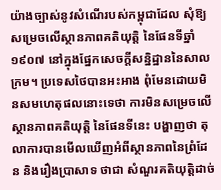យ៉ាងច្បាស់នូវសំណើរបស់កម្ពុជាដែល សុំឱ្យសម្រេចលើស្ថានភាពគតិយុត្តិ នៃផែនទីឆ្នាំ១៩០៧ នៅក្នុងផ្នែកសេចក្តីសន្និដ្ឋាននៃសាលក្រម។ ប្រទេសថៃបានអះអាង ពុំមែនដោយមិនសមហេតុផលនោះទេថា ការមិនសម្រេចលើស្ថានភាពគតិយុត្តិ នៃផែនទីនេះ បង្ហាញថា តុលាការបានមើលឃើញអំពីស្ថានភាពនៃព្រំដែន និងរឿងប្រាសាទ ថាជា សំណួរគតិយុត្តិដាច់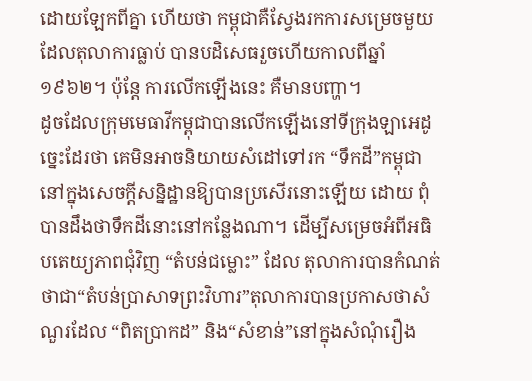ដោយឡែកពីគ្នា ហើយថា កម្ពុជាគឺស្វែងរកការសម្រេចមួយដែលតុលាការធ្លាប់ បានបដិសេធរួចហើយកាលពីឆ្នាំ១៩៦២។ ប៉ុន្តែ ការលើកឡើងនេះ គឺមានបញ្ហា។
ដូចដែលក្រុមមេធាវីកម្ពុជាបានលើកឡើងនៅទីក្រុងឡាអេដូច្នេះដែរថា គេមិនអាចនិយាយសំដៅទៅរក “ទឹកដី”កម្ពុជា នៅក្នុងសេចក្តីសន្និដ្ឋានឱ្យបានប្រសើរនោះឡើយ ដោយ ពុំបានដឹងថាទឹកដីនោះនៅកន្លែងណា។ ដើម្បីសម្រេចអំពីអធិបតេយ្យភាពជុំវិញ “តំបន់ជម្លោះ” ដែល តុលាការបានកំណត់ថាជា“តំបន់ប្រាសាទព្រះវិហារ”តុលាការបានប្រកាសថាសំណួរដែល “ពិតប្រាកដ” និង“សំខាន់”នៅក្នុងសំណុំរឿង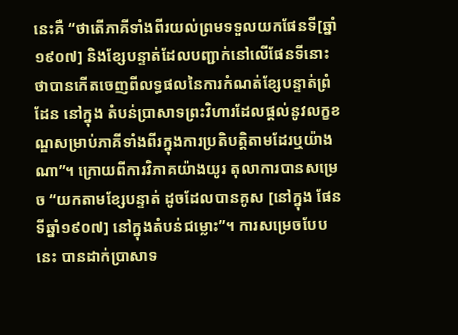នេះគឺ “ថាតើភាគីទាំងពីរយល់ព្រមទទួលយកផែនទី[ឆ្នាំ១៩០៧] និងខ្សែបន្ទាត់ដែលបញ្ជាក់នៅលើផែនទីនោះ ថាបានកើតចេញពីលទ្ធផលនៃការកំណត់ខ្សែបន្ទាត់ព្រំដែន នៅក្នុង តំបន់ប្រាសាទព្រះវិហារដែលផ្តល់នូវលក្ខខណ្ឌសម្រាប់ភាគីទាំងពីរក្នុងការប្រតិបត្តិតាមដែរឬយ៉ាងណា”។ ក្រោយពីការវិភាគយ៉ាងយូរ តុលាការបានសម្រេច “យកតាមខ្សែបន្ទាត់ ដូចដែលបានគូស [នៅក្នុង ផែនទីឆ្នាំ១៩០៧] នៅក្នុងតំបន់ជម្លោះ”។ ការសម្រេចបែបនេះ បានដាក់ប្រាសាទ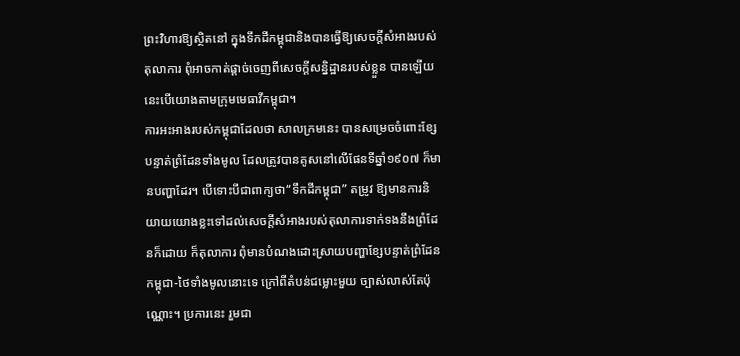ព្រះវិហារឱ្យស្ថិតនៅ ក្នុងទឹកដីកម្ពុជានិងបានធ្វើឱ្យសេចក្តីសំអាងរបស់តុលាការ ពុំអាចកាត់ផ្តាច់ចេញពីសេចក្តីសន្និដ្ឋានរបស់ខ្លួន បានឡើយនេះបើយោងតាមក្រុមមេធាវីកម្ពុជា។
ការអះអាងរបស់កម្ពុជាដែលថា សាលក្រមនេះ បានសម្រេចចំពោះខ្សែបន្ទាត់ព្រំដែនទាំងមូល ដែលត្រូវបានគូសនៅលើផែនទីឆ្នាំ១៩០៧ ក៏មានបញ្ហាដែរ។ បើទោះបីជាពាក្យថា“ទឹកដីកម្ពុជា” តម្រូវ ឱ្យមានការនិយាយយោងខ្លះទៅដល់សេចក្តីសំអាងរបស់តុលាការទាក់ទងនឹងព្រំដែនក៏ដោយ ក៏តុលាការ ពុំមានបំណងដោះស្រាយបញ្ហាខ្សែបន្ទាត់ព្រំដែនកម្ពុជា-ថៃទាំងមូលនោះទេ ក្រៅពីតំបន់ជម្លោះមួយ ច្បាស់លាស់តែប៉ុណ្ណោះ។ ប្រការនេះ រួមជា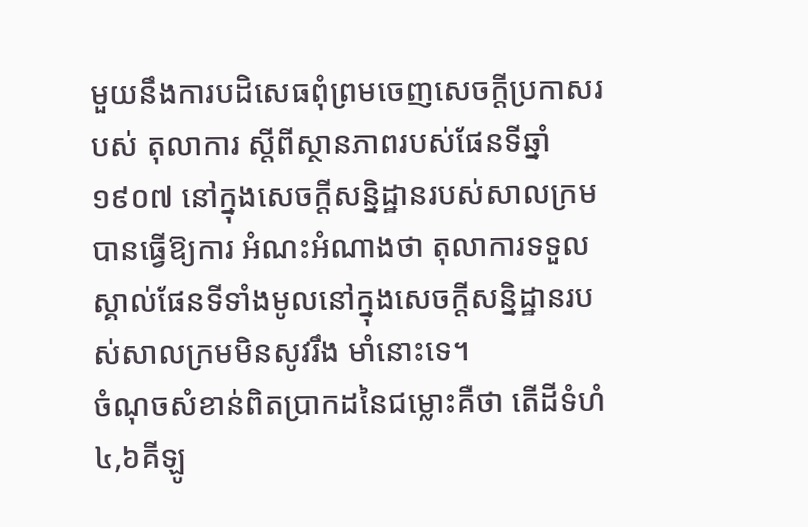មួយនឹងការបដិសេធពុំព្រមចេញសេចក្តីប្រកាសរបស់ តុលាការ ស្តីពីស្ថានភាពរបស់ផែនទីឆ្នាំ១៩០៧ នៅក្នុងសេចក្តីសន្និដ្ឋានរបស់សាលក្រម បានធ្វើឱ្យការ អំណះអំណាងថា តុលាការទទួលស្គាល់ផែនទីទាំងមូលនៅក្នុងសេចក្តីសន្និដ្ឋានរបស់សាលក្រមមិនសូវរឹង មាំនោះទេ។
ចំណុចសំខាន់ពិតប្រាកដនៃជម្លោះគឺថា តើដីទំហំ៤,៦គីឡូ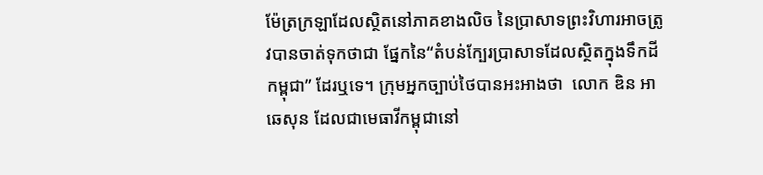ម៉ែត្រក្រឡាដែលស្ថិតនៅភាគខាងលិច នៃប្រាសាទព្រះវិហារអាចត្រូវបានចាត់ទុកថាជា ផ្នែកនៃ“តំបន់ក្បែរប្រាសាទដែលស្ថិតក្នុងទឹកដីកម្ពុជា” ដែរឬទេ។ ក្រុមអ្នកច្បាប់ថៃបានអះអាងថា  លោក ឌិន អាឆេសុន ដែលជាមេធាវីកម្ពុជានៅ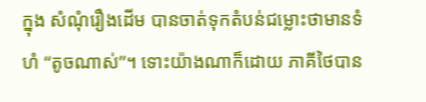ក្នុង សំណុំរឿងដើម បានចាត់ទុកតំបន់ជម្លោះថាមានទំហំ “តូចណាស់”។ ទោះយ៉ាងណាក៏ដោយ ភាគីថៃបាន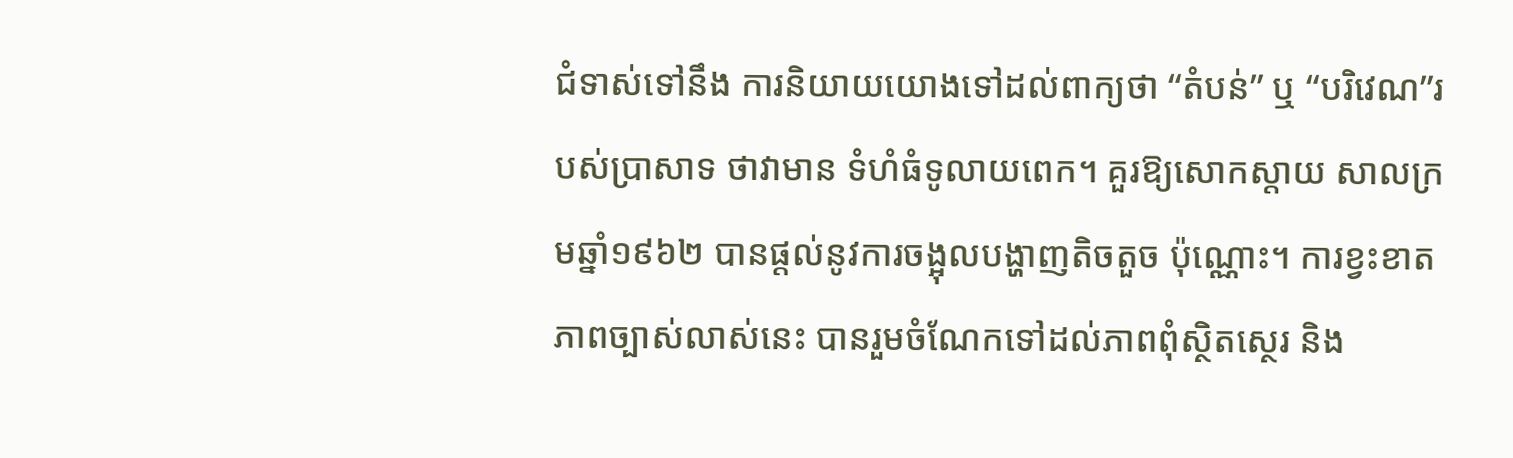ជំទាស់ទៅនឹង ការនិយាយយោងទៅដល់ពាក្យថា “តំបន់” ឬ “បរិវេណ”របស់ប្រាសាទ ថាវាមាន ទំហំធំទូលាយពេក។ គួរឱ្យសោកស្តាយ សាលក្រមឆ្នាំ១៩៦២ បានផ្តល់នូវការចង្អុលបង្ហាញតិចតួច ប៉ុណ្ណោះ។ ការខ្វះខាត ភាពច្បាស់លាស់នេះ បានរួមចំណែកទៅដល់ភាពពុំស្ថិតស្ថេរ និង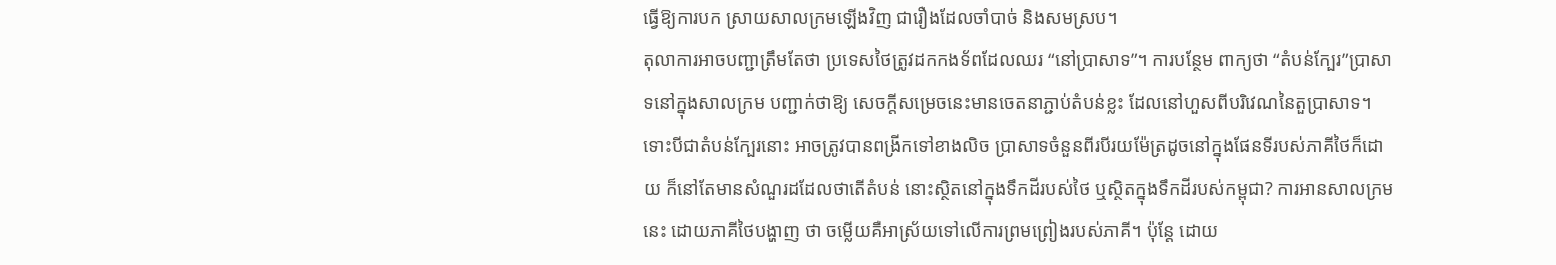ធ្វើឱ្យការបក ស្រាយសាលក្រមឡើងវិញ ជារឿងដែលចាំបាច់ និងសមស្រប។
តុលាការអាចបញ្ជាត្រឹមតែថា ប្រទេសថៃត្រូវដកកងទ័ពដែលឈរ “នៅប្រាសាទ”។ ការបន្ថែម ពាក្យថា “តំបន់ក្បែរ”ប្រាសាទនៅក្នុងសាលក្រម បញ្ជាក់ថាឱ្យ សេចក្តីសម្រេចនេះមានចេតនាភ្ជាប់តំបន់ខ្លះ ដែលនៅហួសពីបរិវេណនៃតួប្រាសាទ។ ទោះបីជាតំបន់ក្បែរនោះ អាចត្រូវបានពង្រីកទៅខាងលិច ប្រាសាទចំនួនពីរបីរយម៉ែត្រដូចនៅក្នុងផែនទីរបស់ភាគីថៃក៏ដោយ ក៏នៅតែមានសំណួរដដែលថាតើតំបន់ នោះស្ថិតនៅក្នុងទឹកដីរបស់ថៃ ឬស្ថិតក្នុងទឹកដីរបស់កម្ពុជា? ការអានសាលក្រមនេះ ដោយភាគីថៃបង្ហាញ ថា ចម្លើយគឺអាស្រ័យទៅលើការព្រមព្រៀងរបស់ភាគី។ ប៉ុន្តែ ដោយ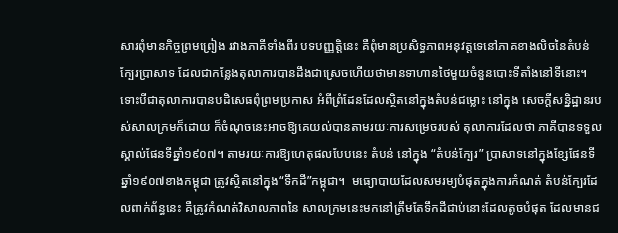សារពុំមានកិច្ចព្រមព្រៀង រវាងភាគីទាំងពីរ បទបញ្ញត្តិនេះ គឺពុំមានប្រសិទ្ធភាពអនុវត្តទេនៅភាគខាងលិចនៃតំបន់ក្បែរប្រាសាទ ដែលជាកន្លែងតុលាការបានដឹងជាស្រេចហើយថាមានទាហានថៃមួយចំនួនបោះទីតាំងនៅទីនោះ។
ទោះបីជាតុលាការបានបដិសេធពុំព្រមប្រកាស អំពីព្រំដែនដែលស្ថិតនៅក្នុងតំបន់ជម្លោះ នៅក្នុង សេចក្តីសន្និដ្ឋានរបស់សាលក្រមក៏ដោយ ក៏ចំណុចនេះអាចឱ្យគេយល់បានតាមរយៈការសម្រេចរបស់ តុលាការដែលថា ភាគីបានទទួលស្គាល់ផែនទីឆ្នាំ១៩០៧។ តាមរយៈការឱ្យហេតុផលបែបនេះ តំបន់ នៅក្នុង “តំបន់ក្បែរ” ប្រាសាទនៅក្នុងខ្សែផែនទីឆ្នាំ១៩០៧ខាងកម្ពុជា ត្រូវស្ថិតនៅក្នុង“ទឹកដី”កម្ពុជា។  មធ្យោបាយដែលសមរម្យបំផុតក្នុងការកំណត់ តំបន់ក្បែរដែលពាក់ព័ន្ធនេះ គឺត្រូវកំណត់វិសាលភាពនៃ សាលក្រមនេះមកនៅត្រឹមតែទឹកដីជាប់នោះដែលតូចបំផុត ដែលមានជ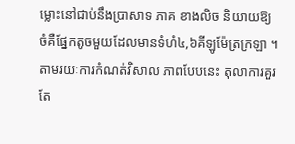ម្លោះនៅជាប់នឹងប្រាសាទ ភាគ ខាងលិច និយាយឱ្យចំគឺផ្នែកតូចមួយដែលមានទំហំ៤,៦គីឡូម៉ែត្រក្រឡា ។ តាមរយៈការកំណត់វិសាល ភាពបែបនេះ តុលាការគួរតែ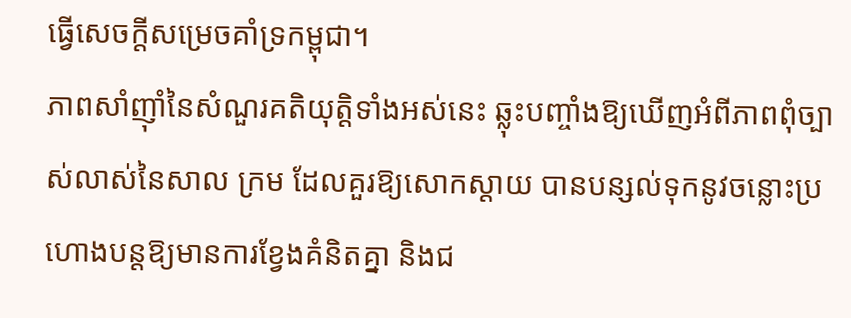ធ្វើសេចក្តីសម្រេចគាំទ្រកម្ពុជា។
ភាពសាំញ៉ាំនៃសំណួរគតិយុត្តិទាំងអស់នេះ ឆ្លុះបញ្ចាំងឱ្យឃើញអំពីភាពពុំច្បាស់លាស់នៃសាល ក្រម ដែលគួរឱ្យសោកស្តាយ បានបន្សល់ទុកនូវចន្លោះប្រហោងបន្តឱ្យមានការខ្វែងគំនិតគ្នា និងជ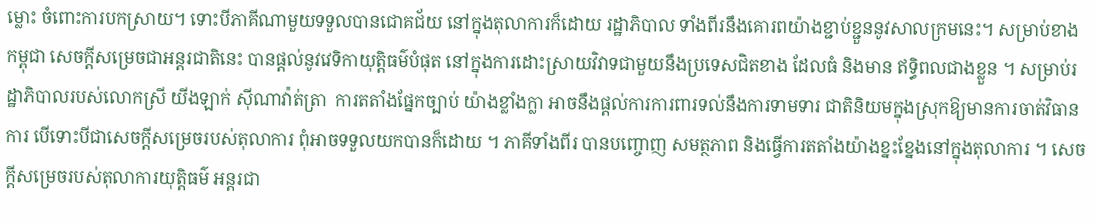ម្លោះ ចំពោះការបកស្រាយ។ ទោះបីភាគីណាមួយទទួលបានជោគជ័យ នៅក្នុងតុលាការក៏ដោយ រដ្ឋាភិបាល ទាំងពីរនឹងគោរពយ៉ាងខ្ជាប់ខ្ជួននូវសាលក្រមនេះ។ សម្រាប់ខាងកម្ពុជា សេចក្តីសម្រេចជាអន្តរជាតិនេះ បានផ្តល់នូវវេទិកាយុត្តិធម៌បំផុត នៅក្នុងការដោះស្រាយវិវាទជាមួយនឹងប្រទេសជិតខាង ដែលធំ និងមាន ឥទ្ធិពលជាងខ្លួន ។ សម្រាប់រដ្ឋាភិបាលរបស់លោកស្រី យីងឡាក់ ស៊ីណាវ៉ាត់ត្រា  ការតតាំងផ្នែកច្បាប់ យ៉ាងខ្លាំងក្លា អាចនឹងផ្តល់ការការពារទល់នឹងការទាមទារ ជាតិនិយមក្នុងស្រុកឱ្យមានការចាត់វិធានការ បើទោះបីជាសេចក្តីសម្រេចរបស់តុលាការ ពុំអាចទទួលយកបានក៏ដោយ ។ ភាគីទាំងពីរ បានបញ្ចោញ សមត្ថភាព និងធ្វើការតតាំងយ៉ាងខ្នះខ្នែងនៅក្នុងតុលាការ ។ សេចក្តីសម្រេចរបស់តុលាការយុត្តិធម៌ អន្តរជា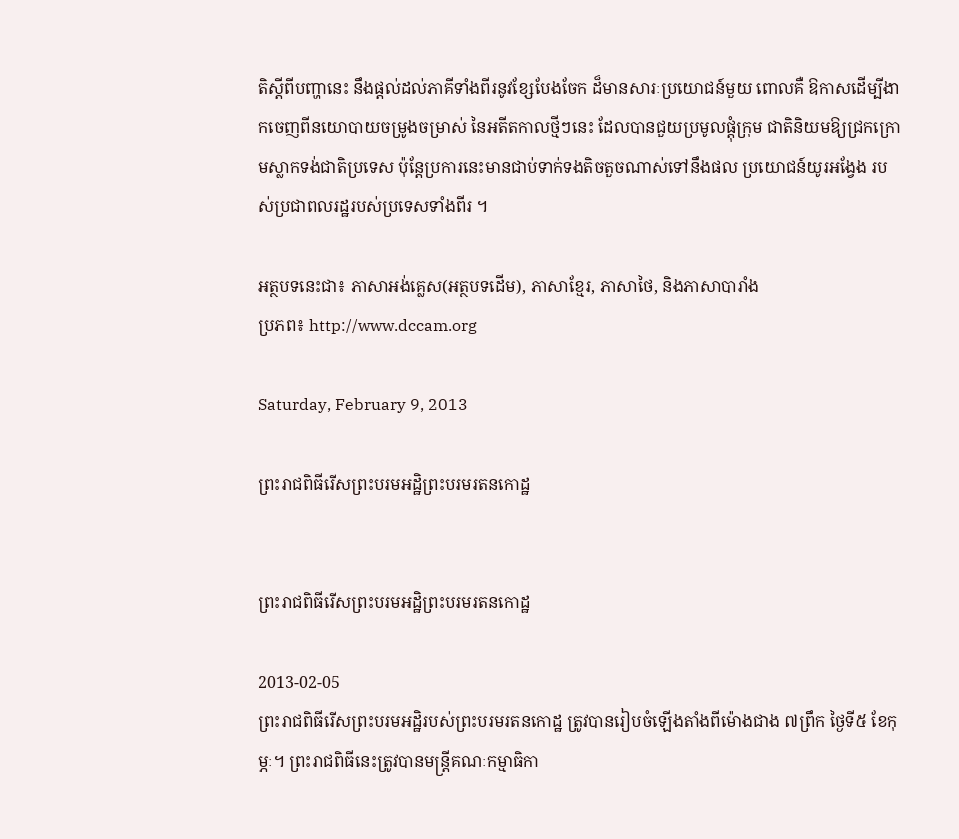តិស្តីពីបញ្ហានេះ នឹងផ្តល់ដល់ភាគីទាំងពីរនូវខ្សែបែងចែក ដ៏មានសារៈប្រយោជន៍មួយ ពោលគឺ ឱកាសដើម្បីងាកចេញពីនយោបាយចម្រូងចម្រាស់ នៃអតីតកាលថ្មីៗនេះ ដែលបានជួយប្រមូលផ្តុំក្រុម ជាតិនិយមឱ្យជ្រកក្រោមស្លាកទង់ជាតិប្រទេស ប៉ុន្តែប្រការនេះមានជាប់ទាក់ទងតិចតួចណាស់ទៅនឹងផល ប្រយោជន៍យូរអង្វែង របស់ប្រជាពលរដ្ឋរបស់ប្រទេសទាំងពីរ ។

អត្ថបទនេះជា៖ ភាសាអង់គ្លេស(អត្ថបទដើម), ភាសាខ្មែរ, ភាសាថៃ, និងភាសាបារាំង
ប្រភព៖ http://www.dccam.org

Saturday, February 9, 2013

ព្រះរាជពិធីរើសព្រះបរមអដ្ឋិព្រះបរមរតនកោដ្ឋ


ព្រះរាជពិធីរើសព្រះបរមអដ្ឋិព្រះបរមរតនកោដ្ឋ

2013-02-05
ព្រះរាជពិធីរើសព្រះបរមអដ្ឋិរបស់ព្រះបរមរតនកោដ្ឋ ត្រូវបានរៀបចំឡើងតាំងពីម៉ោងជាង ៧ព្រឹក ថ្ងៃទី៥ ខែកុម្ភៈ។ ព្រះរាជពិធីនេះត្រូវបានមន្ត្រីគណៈកម្មាធិកា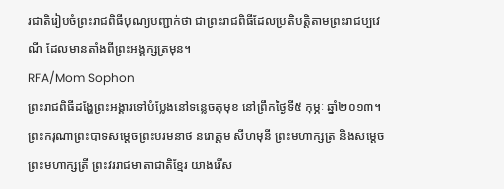រជាតិរៀបចំព្រះរាជពិធីបុណ្យបញ្ជាក់ថា ជាព្រះរាជពិធីដែលប្រតិបត្តិតាមព្រះរាជប្បវេណី ដែលមានតាំងពីព្រះអង្គក្សត្រមុន។
RFA/Mom Sophon
ព្រះរាជពិធីដង្ហែព្រះអង្គារទៅបំប្លែងនៅទន្លេចតុមុខ នៅព្រឹកថ្ងៃទី៥ កុម្ភៈ ឆ្នាំ២០១៣។
ព្រះករុណាព្រះបាទសម្ដេចព្រះបរមនាថ នរោត្តម សីហមុនី ព្រះមហាក្សត្រ និងសម្ដេចព្រះមហាក្សត្រី ព្រះវររាជមាតាជាតិខ្មែរ យាងរើស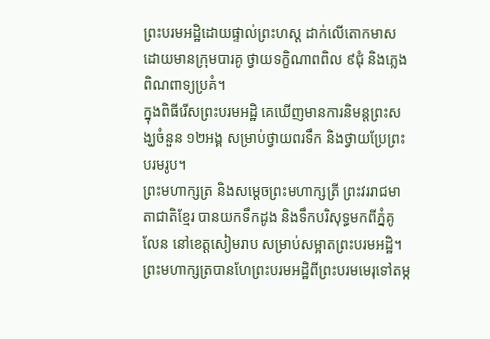ព្រះបរមអដ្ឋិដោយផ្ទាល់ព្រះហស្ត ដាក់លើតោកមាស ដោយមានក្រុមបារគូ ថ្វាយទក្ខិណាពពិល ៩ជុំ និងភ្លេងពិណពាទ្យប្រគំ។
ក្នុងពិធីរើសព្រះបរមអដ្ឋិ គេឃើញមានការនិមន្តព្រះសង្ឃចំនួន ១២អង្គ សម្រាប់ថ្វាយពរទឹក និងថ្វាយប្រែព្រះបរមរូប។
ព្រះមហាក្សត្រ និងសម្ដេចព្រះមហាក្សត្រី ព្រះវររាជមាតាជាតិខ្មែរ បានយកទឹកដូង និងទឹកបរិសុទ្ធមកពីភ្នំគូលែន នៅខេត្តសៀមរាប សម្រាប់សម្អាតព្រះបរមអដ្ឋិ។
ព្រះមហាក្សត្របានហែព្រះបរមអដ្ឋិពីព្រះបរមមេរុទៅតម្ក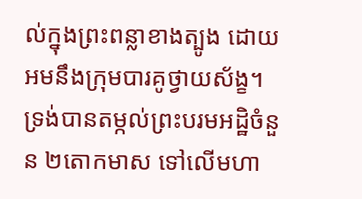ល់ក្នុងព្រះពន្លាខាងត្បូង ដោយអមនឹងក្រុមបារគូថ្វាយស័ង្ខ។ ទ្រង់បានតម្កល់ព្រះបរមអដ្ឋិចំនួន ២តោកមាស ទៅលើមហា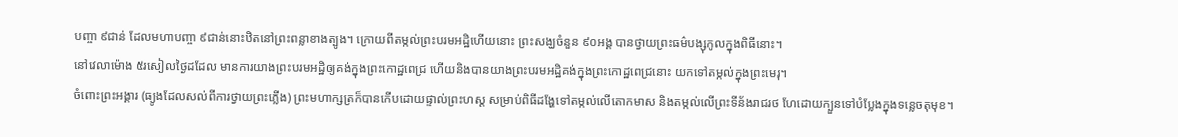បញ្ចា ៩ជាន់ ដែលមហាបញ្ចា ៩ជាន់នោះឋិតនៅព្រះពន្លាខាងត្បូង។ ក្រោយពីតម្កល់ព្រះបរមអដ្ឋិហើយនោះ ព្រះសង្ឃចំនួន ៩០អង្គ បានថ្វាយព្រះធម៌បង្សុកូលក្នុងពិធីនោះ។
នៅវេលាម៉ោង ៥រសៀលថ្ងៃដដែល មានការយាងព្រះបរមអដ្ឋិឲ្យគង់ក្នុងព្រះកោដ្ឋពេជ្រ ហើយនិងបានយាងព្រះបរមអដ្ឋិគង់ក្នុងព្រះកោដ្ឋពេជ្រនោះ យកទៅតម្កល់ក្នុងព្រះមេរុ។
ចំពោះព្រះអង្គារ (ធ្យូងដែលសល់ពីការថ្វាយព្រះភ្លើង) ព្រះមហាក្សត្រក៏បានកើបដោយផ្ទាល់ព្រះហស្ត សម្រាប់ពិធីដង្ហែទៅតម្កល់លើតោកមាស និងតម្កល់លើព្រះទីន័ងរាជរថ ហែដោយក្បួនទៅបំប្លែងក្នុងទន្លេចតុមុខ។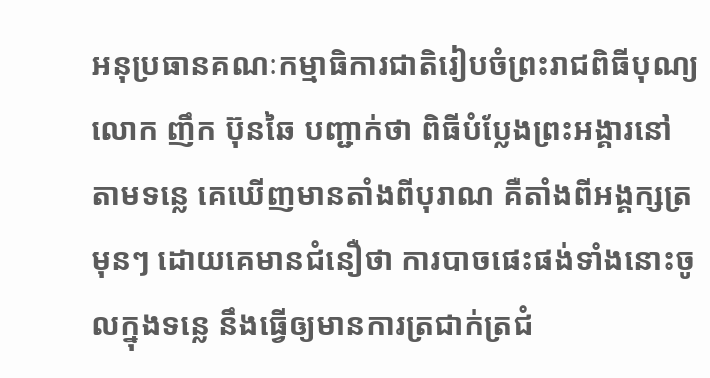អនុប្រធានគណៈកម្មាធិការជាតិរៀបចំព្រះរាជពិធីបុណ្យ លោក ញឹក ប៊ុនឆៃ បញ្ជាក់ថា ពិធីបំប្លែងព្រះអង្គារនៅតាមទន្លេ គេឃើញមានតាំងពីបុរាណ គឺតាំងពីអង្គក្សត្រមុនៗ ដោយគេមានជំនឿថា ការបាចផេះផង់ទាំងនោះចូលក្នុងទន្លេ នឹងធ្វើឲ្យមានការត្រជាក់ត្រជំ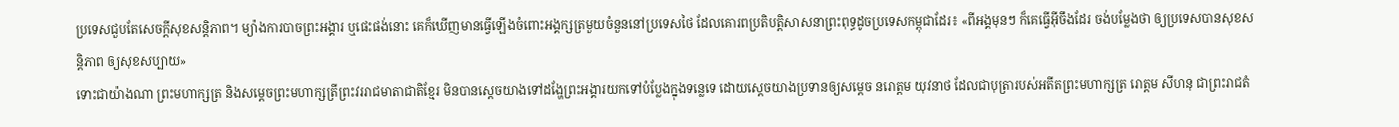ប្រទេសជួបតែសេចក្ដីសុខសន្តិភាព។ ម្យ៉ាងការបាចព្រះអង្គារ ឬផេះផង់នោះ គេក៏ឃើញមានធ្វើឡើងចំពោះអង្គក្សត្រមួយចំនួននៅប្រទេសថៃ ដែលគោរពប្រតិបត្តិសាសនាព្រះពុទ្ធដូចប្រទេសកម្ពុជាដែរ៖ «ពីអង្គមុនៗ ក៏គេធ្វើអ៊ីចឹងដែរ ចង់បម្លែងថា ឲ្យប្រទេសបានសុខសន្តិភាព ឲ្យសុខសប្បាយ»
ទោះជាយ៉ាងណា ព្រះមហាក្សត្រ និងសម្ដេចព្រះមហាក្សត្រីព្រះវររាជមាតាជាតិខ្មែរ មិនបានស្ដេចយាងទៅដង្ហែព្រះអង្គារយកទៅបំប្លែងក្នុងទន្លេទេ ដោយស្ដេចយាងប្រទានឲ្យសម្ដេច នរោត្តម យុវនាថ ដែលជាបុត្រារបស់អតីតព្រះមហាក្សត្រ រោត្តម សីហនុ ជាព្រះរាជតំ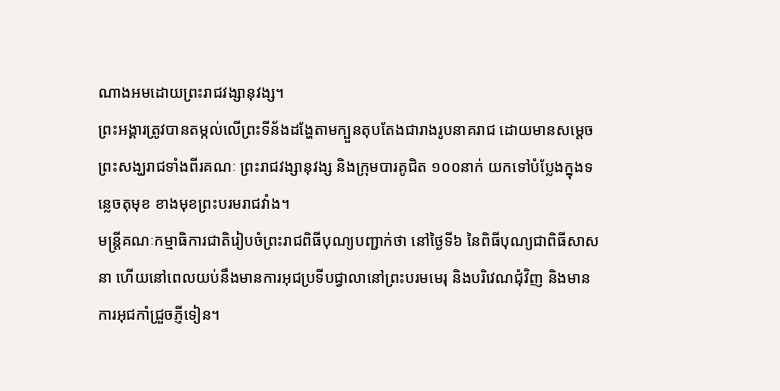ណាងអមដោយព្រះរាជវង្សានុវង្ស។
ព្រះអង្គារត្រូវបានតម្កល់លើព្រះទីន័ងដង្ហែតាមក្បួនតុបតែងជារាងរូបនាគរាជ ដោយមានសម្ដេចព្រះសង្ឃរាជទាំងពីរគណៈ ព្រះរាជវង្សានុវង្ស និងក្រុមបារគូជិត ១០០នាក់ យកទៅបំប្លែងក្នុងទន្លេចតុមុខ ខាងមុខព្រះបរមរាជវាំង។
មន្ត្រីគណៈកម្មាធិការជាតិរៀបចំព្រះរាជពិធីបុណ្យបញ្ជាក់ថា នៅថ្ងៃទី៦ នៃពិធីបុណ្យជាពិធីសាសនា ហើយនៅពេលយប់នឹងមានការអុជប្រទីបជ្វាលានៅព្រះបរមមេរុ និងបរិវេណជុំវិញ និងមានការអុជកាំជ្រួចភ្ញីទៀន។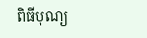ពិធីបុណ្យ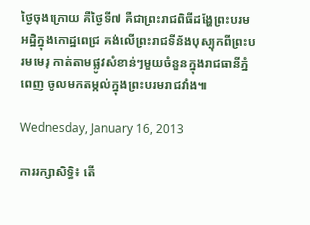ថ្ងៃចុងក្រោយ គឺថ្ងៃទី៧ គឺជាព្រះរាជពិធីដង្ហែព្រះបរមអដ្ឋិក្នុងកោដ្ឋពេជ្រ គង់លើព្រះរាជទីន័ងបុស្បុកពីព្រះបរមមេរុ កាត់តាមផ្លូវសំខាន់ៗមួយចំនួនក្នុងរាជធានីភ្នំពេញ ចូលមកតម្កល់ក្នុងព្រះបរមរាជវាំង៕

Wednesday, January 16, 2013

ការរក្សាសិទ្ធិ៖ តើ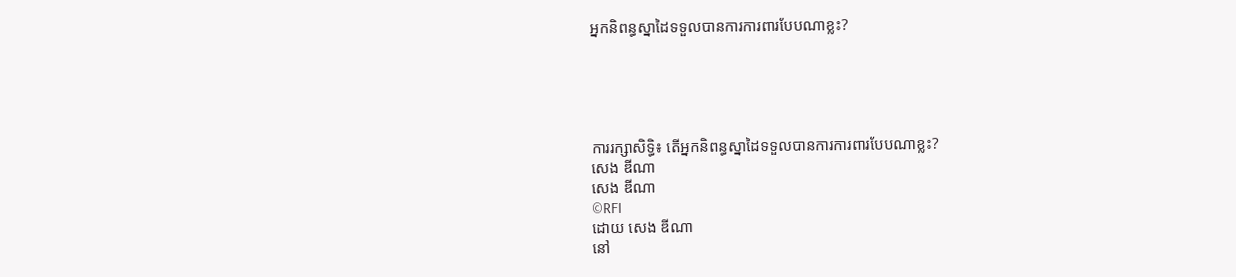អ្នកនិពន្ធស្នាដៃទទួលបានការការពារបែបណាខ្លះ?





ការរក្សាសិទ្ធិ៖ តើអ្នកនិពន្ធស្នាដៃទទួលបានការការពារបែបណាខ្លះ?
សេង ឌីណា
សេង ឌីណា
©RFI
ដោយ សេង ឌីណា
នៅ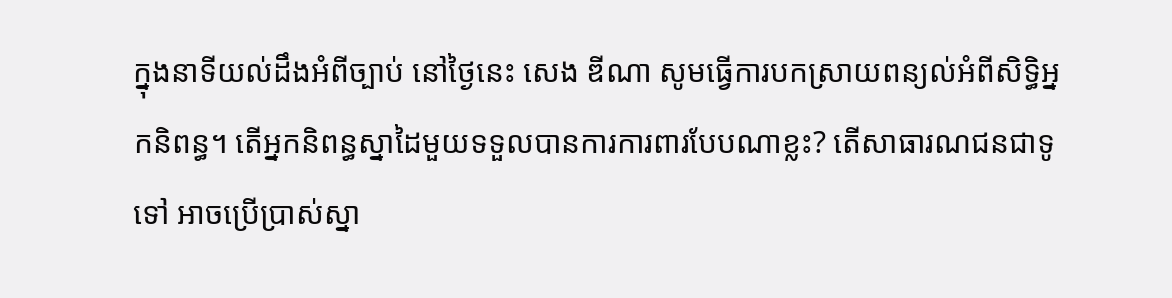ក្នុងនាទីយល់ដឹងអំពីច្បាប់ នៅថ្ងៃនេះ សេង ឌីណា សូមធ្វើការបកស្រាយពន្យល់អំពីសិទ្ធិអ្នកនិពន្ធ។ តើអ្នកនិពន្ធស្នាដៃមួយទទួលបានការការពារបែបណាខ្លះ? តើសាធារណជនជាទូទៅ អាចប្រើប្រាស់ស្នា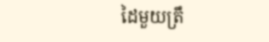ដៃមួយត្រឹ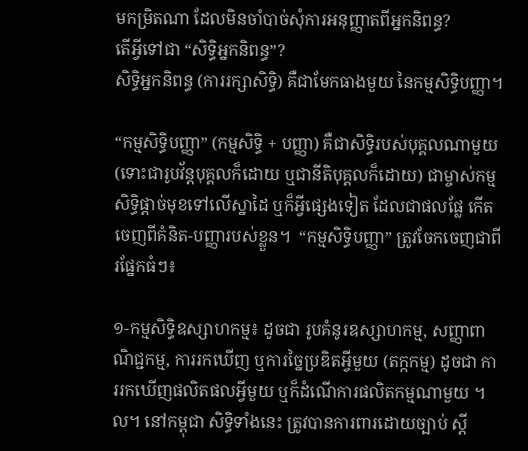មកម្រិតណា ដែលមិនចាំបាច់សុំការអនុញ្ញាតពីអ្នកនិពន្ធ?
តើអ្វីទៅជា “សិទ្ធិអ្នកនិពន្ធ”?
សិទ្ធិអ្នកនិពន្ធ (ការរក្សាសិទ្ធិ) គឺជាមែកធាងមួយ នៃកម្មសិទ្ធិបញ្ញា។

“កម្មសិទ្ធិបញ្ញា” (កម្មសិទ្ធិ + បញ្ញា) គឺជាសិទ្ធិរបស់បុគ្គលណាមួយ (ទោះជារូបវ័ន្តបុគ្គលក៏ដោយ ឬជានីតិបុគ្គលក៏ដោយ) ជាម្ចាស់កម្មសិទ្ធិផ្តាច់មុខទៅលើស្នាដៃ ឬក៏អ្វីផ្សេងទៀត ដែលជាផលផ្លែ កើតចេញពីគំនិត-បញ្ញារបស់ខ្លួន។  “កម្មសិទ្ធិបញ្ញា” ត្រូវចែកចេញជាពីរផ្នែកធំៗ៖

១-កម្មសិទ្ធិឧស្សាហកម្ម៖ ដូចជា រូបគំនូរឧស្សាហកម្ម, សញ្ញាពាណិជ្ជកម្ម, ការរកឃើញ ឬការច្នៃប្រឌិតអ្វីមួយ (តក្កកម្ម) ដូចជា ការរកឃើញផលិតផលអ្វីមួយ ឬក៏ដំណើការផលិតកម្មណាមួយ ។ល។ នៅកម្ពុជា សិទ្ធិទាំងនេះ ត្រូវបានការពារដោយច្បាប់ ស្តី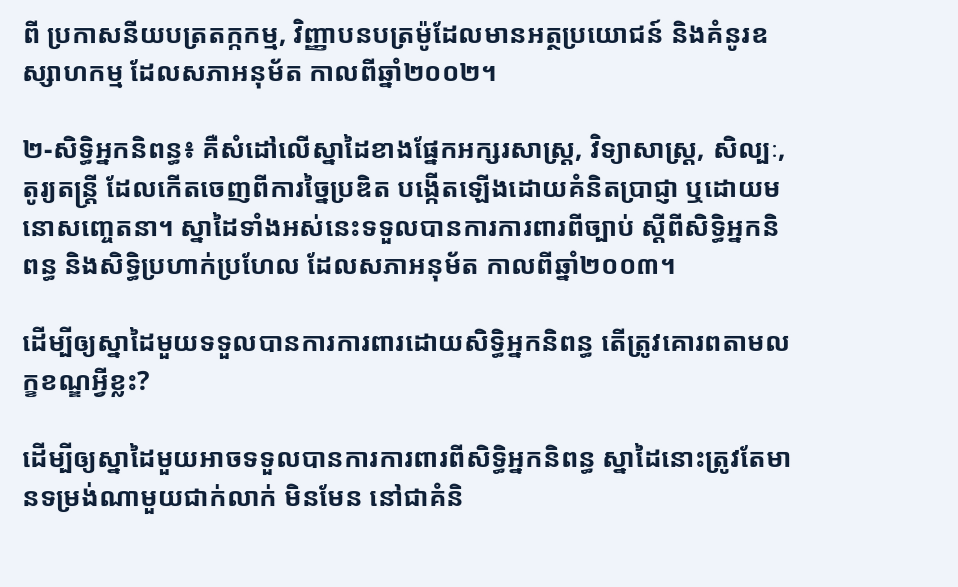ពី ប្រកាសនីយបត្រតក្កកម្ម, វិញ្ញាបនបត្រម៉ូដែលមានអត្ថប្រយោជន៍ និងគំនូរឧស្សាហកម្ម ដែលសភាអនុម័ត កាលពីឆ្នាំ២០០២។

២-សិទ្ធិអ្នកនិពន្ធ៖ គឺសំដៅលើស្នាដៃខាងផ្នែកអក្សរសាស្រ្ត, វិទ្យាសាស្រ្ត, សិល្បៈ, តូរ្យតន្រ្តី ដែលកើតចេញពីការច្នៃប្រឌិត បង្កើតឡើងដោយគំនិតប្រាជ្ញា ឬដោយមនោសញ្ចេតនា។ ស្នាដៃទាំងអស់នេះទទួលបានការការពារពីច្បាប់ ស្តីពីសិទ្ធិអ្នកនិពន្ធ និងសិទ្ធិប្រហាក់ប្រហែល ដែលសភាអនុម័ត កាលពីឆ្នាំ២០០៣។

ដើម្បីឲ្យស្នាដៃមួយទទួលបានការការពារដោយសិទ្ធិអ្នកនិពន្ធ តើត្រូវគោរពតាមលក្ខខណ្ឌអ្វីខ្លះ?

ដើម្បីឲ្យស្នាដៃមួយអាចទទួលបានការការពារពីសិទ្ធិអ្នកនិពន្ធ ស្នាដៃនោះត្រូវតែមានទម្រង់ណាមួយជាក់លាក់ មិនមែន នៅជាគំនិ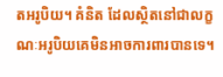តអរូបិយ។ គំនិត ដែលស្ថិតនៅជាលក្ខណៈអរូបិយគេមិនអាចការពារបានទេ។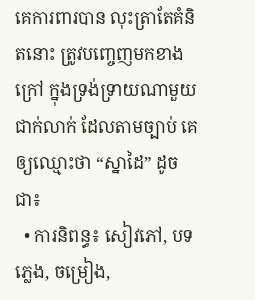គេការពារបាន លុះត្រាតែគំនិតនោះ ត្រូវបញ្ចេញមកខាងក្រៅ ក្នុងទ្រង់ទ្រាយណាមួយជាក់លាក់ ដែលតាមច្បាប់ គេឲ្យឈ្មោះថា “ស្នាដៃ” ដូចជា៖
  • ការនិពន្ធ៖ សៀវភៅ, បទភ្លេង, ចម្រៀង,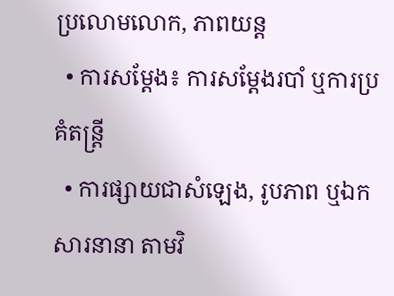ប្រលោមលោក, ភាពយន្ត
  • ការសម្តែង៖ ការសម្តែងរបាំ ឬការប្រគំតន្រ្តី
  • ការផ្សាយជាសំឡេង, រូបភាព ឬឯកសារនានា តាមវិ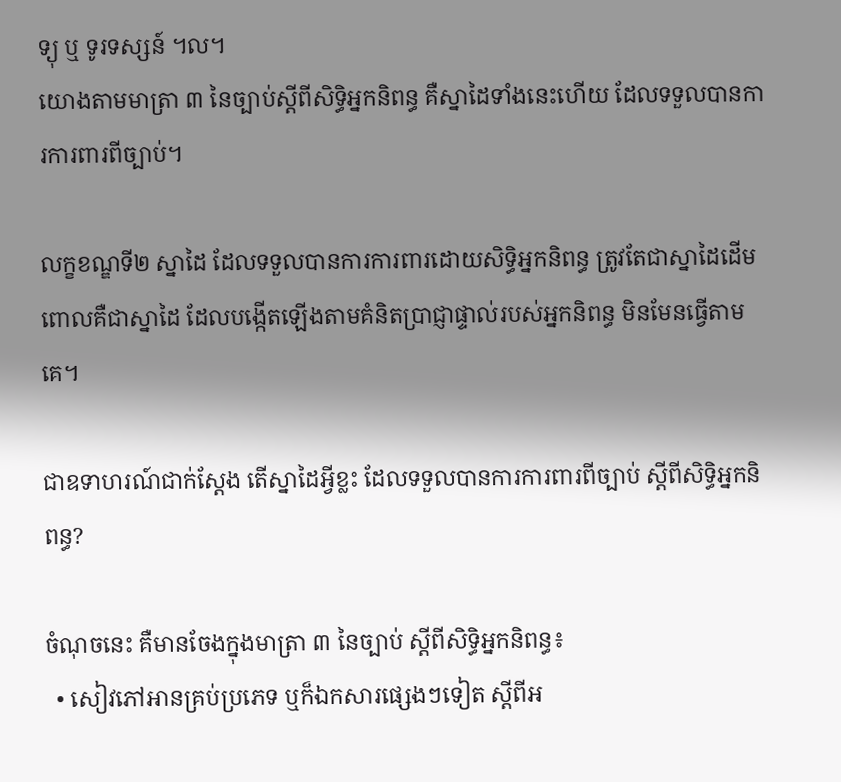ទ្យុ ឬ ទូរទស្សន៍ ។ល។
យោងតាមមាត្រា ៣ នៃច្បាប់ស្តីពីសិទ្ធិអ្នកនិពន្ធ គឺស្នាដៃទាំងនេះហើយ ដែលទទួលបានការការពារពីច្បាប់។

លក្ខខណ្ឌទី២ ស្នាដៃ ដែលទទួលបានការការពារដោយសិទ្ធិអ្នកនិពន្ធ ត្រូវតែជាស្នាដៃដើម ពោលគឺជាស្នាដៃ ដែលបង្កើតឡើងតាមគំនិតប្រាជ្ញាផ្ទាល់របស់អ្នកនិពន្ធ មិនមែនធ្វើតាមគេ។

ជាឧទាហរណ៍ជាក់ស្តែង តើស្នាដៃអ្វីខ្លះ ដែលទទួលបានការការពារពីច្បាប់ ស្តីពីសិទ្ធិអ្នកនិពន្ធ?

ចំណុចនេះ គឺមានចែងក្នុងមាត្រា ៣ នៃច្បាប់ ស្តីពីសិទ្ធិអ្នកនិពន្ធ៖
  • សៀវភៅអានគ្រប់ប្រភេទ ឬក៏ឯកសារផ្សេងៗទៀត ស្តីពីអ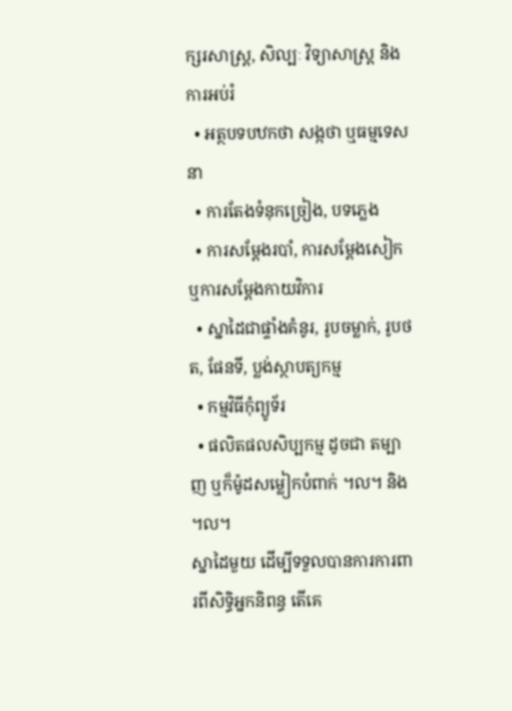ក្សរសាស្រ្ត, សិល្បៈ វិទ្យាសាស្រ្ត និងការអប់រំ
  • អត្ថបទបឋកថា សង្កថា ឬធម្មទេសនា
  • ការតែងទំនុកច្រៀង, បទភ្លេង
  • ការសម្តែងរបាំ, ការសម្តែងសៀក ឬការសម្តែងកាយវិការ
  • ស្នាដៃជាផ្ទាំងគំនូរ, រូបចម្លាក់, រូបថត, ផែនទី, ប្លង់ស្ថាបត្យកម្ម
  • កម្មវិធីកុំព្យូទ័រ
  • ផលិតផលសិប្បកម្ម ដូចជា តម្បាញ ឬក៏ម៉ូដសម្លៀកបំពាក់ ។ល។ និង។ល។
ស្នាដៃមួយ ដើម្បីទទួលបានការការពារពីសិទ្ធិអ្នកនិពន្ធ តើគេ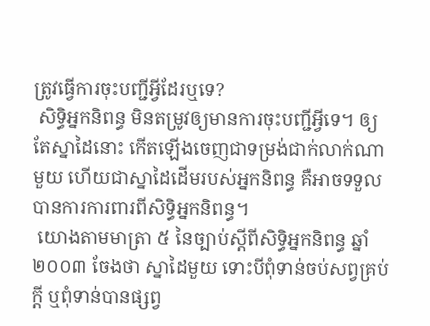ត្រូវធ្វើការចុះបញ្ជីអ្វីដែរឬទេ?
 សិទ្ធិអ្នកនិពន្ធ មិនតម្រូវឲ្យមានការចុះបញ្ជីអ្វីទេ។ ឲ្យតែស្នាដៃនោះ កើតឡើងចេញជាទម្រង់ជាក់លាក់ណាមួយ ហើយជាស្នាដៃដើមរបស់អ្នកនិពន្ធ គឺអាចទទួលបានការការពារពីសិទ្ធិអ្នកនិពន្ធ។
 យោងតាមមាត្រា ៥ នៃច្បាប់ស្តីពីសិទ្ធិអ្នកនិពន្ធ ឆ្នាំ២០០៣ ចែងថា ស្នាដៃមួយ ទោះបីពុំទាន់ចប់សព្វគ្រប់ក្តី ឬពុំទាន់បានផ្សព្វ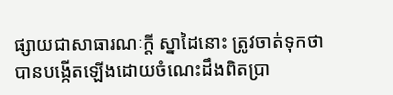ផ្សាយជាសាធារណៈក្តី ស្នាដៃនោះ ត្រូវចាត់ទុកថាបានបង្កើតឡើងដោយចំណេះដឹងពិតប្រា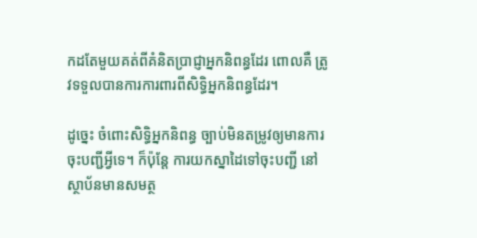កដតែមួយគត់ពីគំនិតប្រាជ្ញាអ្នកនិពន្ធដែរ ពោលគឺ ត្រូវទទួលបានការការពារពីសិទ្ធិអ្នកនិពន្ធដែរ។

ដូច្នេះ ចំពោះសិទ្ធិអ្នកនិពន្ធ ច្បាប់មិនតម្រូវឲ្យមានការចុះបញ្ជីអ្វីទេ។ ក៏ប៉ុន្តែ ការយកស្នាដៃទៅចុះបញ្ជី នៅស្ថាប័នមានសមត្ថ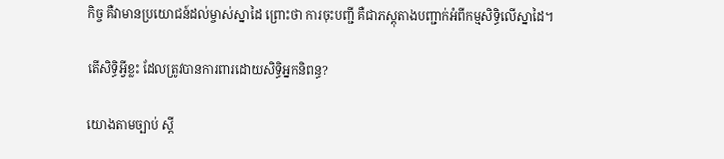កិច្ច គឺវាមានប្រយោជន៍ដល់ម្ចាស់ស្នាដៃ ព្រោះថា ការចុះបញ្ជី គឺជាភស្តុតាងបញ្ជាក់អំពីកម្មសិទ្ធិលើស្នាដៃ។

តើសិទ្ធិអ្វីខ្លះ ដែលត្រូវបានការពារដោយសិទ្ធិអ្នកនិពន្ធ?

យោងតាមច្បាប់ ស្តី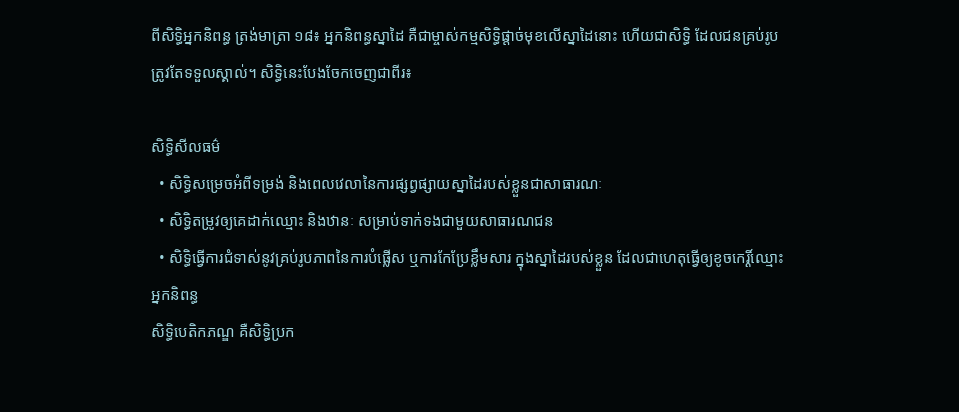ពីសិទ្ធិអ្នកនិពន្ធ ត្រង់មាត្រា ១៨៖ អ្នកនិពន្ធស្នាដៃ គឺជាម្ចាស់កម្មសិទ្ធិផ្តាច់មុខលើស្នាដៃនោះ ហើយជាសិទ្ធិ ដែលជនគ្រប់រូបត្រូវតែទទួលស្គាល់។ សិទ្ធិនេះបែងចែកចេញជាពីរ៖

សិទ្ធិសីលធម៌
  • សិទ្ធិសម្រេចអំពីទម្រង់ និងពេលវេលានៃការផ្សព្វផ្សាយស្នាដៃរបស់ខ្លួនជាសាធារណៈ
  • សិទ្ធិតម្រូវឲ្យគេដាក់ឈ្មោះ និងឋានៈ សម្រាប់ទាក់ទងជាមួយសាធារណជន
  • សិទ្ធិធ្វើការជំទាស់នូវគ្រប់រូបភាពនៃការបំផ្លើស ឬការកែប្រែខ្លឹមសារ ក្នុងស្នាដៃរបស់ខ្លួន ដែលជាហេតុធ្វើឲ្យខូចកេរ្តិ៍ឈ្មោះ អ្នកនិពន្ធ
សិទ្ធិបេតិកភណ្ឌ គឺសិទ្ធិប្រក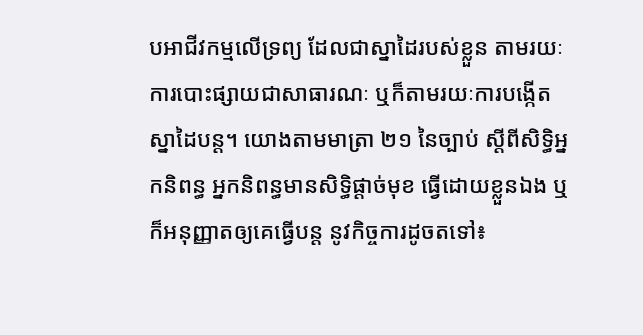បអាជីវកម្មលើទ្រព្យ ដែលជាស្នាដៃរបស់ខ្លួន តាមរយៈការបោះផ្សាយជាសាធារណៈ ឬក៏តាមរយៈការបង្កើតស្នាដៃបន្ត។ យោងតាមមាត្រា ២១ នៃច្បាប់ ស្តីពីសិទ្ធិអ្នកនិពន្ធ អ្នកនិពន្ធមានសិទ្ធិផ្តាច់មុខ ធ្វើដោយខ្លួនឯង ឬក៏អនុញ្ញាតឲ្យគេធ្វើបន្ត នូវកិច្ចការដូចតទៅ៖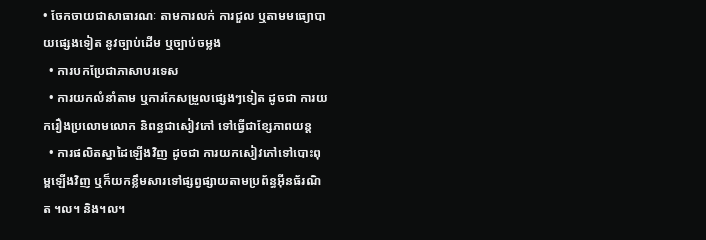• ចែកចាយជាសាធារណៈ តាមការលក់ ការជួល ឬតាមមធ្យោបាយផ្សេងទៀត នូវច្បាប់ដើម ឬច្បាប់ចម្លង
  • ការបកប្រែជាភាសាបរទេស
  • ការយកលំនាំតាម ឬការកែសម្រួលផ្សេងៗទៀត ដូចជា ការយករឿងប្រលោមលោក និពន្ធជាសៀវភៅ ទៅធ្វើជាខ្សែភាពយន្ត
  • ការផលិតស្នាដៃឡើងវិញ ដូចជា ការយកសៀវភៅទៅបោះពុម្ពឡើងវិញ ឬក៏យកខ្លឹមសារទៅផ្សព្វផ្សាយតាមប្រព័ន្ធអ៊ីនធ័រណិត ។ល។ និង។ល។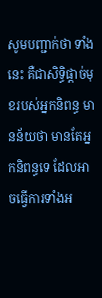សូមបញ្ជាក់ថា ទាំងនេះ គឺជាសិទ្ធិផ្តាច់មុខរបស់អ្នកនិពន្ធ មានន័យថា មានតែអ្នកនិពន្ធទេ ដែលអាចធ្វើការទាំងអ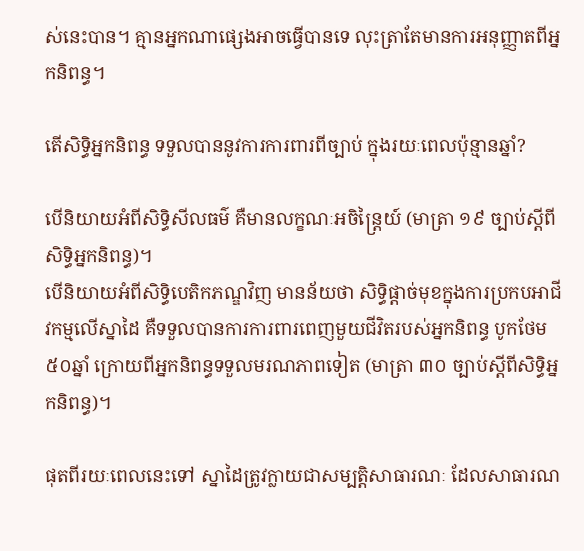ស់នេះបាន។ គ្មានអ្នកណាផ្សេងអាចធ្វើបានទេ លុះត្រាតែមានការអនុញ្ញាតពីអ្នកនិពន្ធ។

តើសិទ្ធិអ្នកនិពន្ធ ទទួលបាននូវការការពារពីច្បាប់ ក្នុងរយៈពេលប៉ុន្មានឆ្នាំ?

បើនិយាយអំពីសិទ្ធិសីលធម៌ គឺមានលក្ខណៈអចិន្រ្តៃយ៍ (មាត្រា ១៩ ច្បាប់ស្តីពីសិទ្ធិអ្នកនិពន្ធ)។
បើនិយាយអំពីសិទ្ធិបេតិកភណ្ឌវិញ មានន័យថា សិទ្ធិផ្តាច់មុខក្នុងការប្រកបអាជីវកម្មលើស្នាដៃ គឺទទួលបានការការពារពេញមួយជីវិតរបស់អ្នកនិពន្ធ បូកថែម ៥០ឆ្នាំ ក្រោយពីអ្នកនិពន្ធទទួលមរណភាពទៀត (មាត្រា ៣០ ច្បាប់ស្តីពីសិទ្ធិអ្នកនិពន្ធ)។

ផុតពីរយៈពេលនេះទៅ ស្នាដៃត្រូវក្លាយជាសម្បត្តិសាធារណៈ ដែលសាធារណ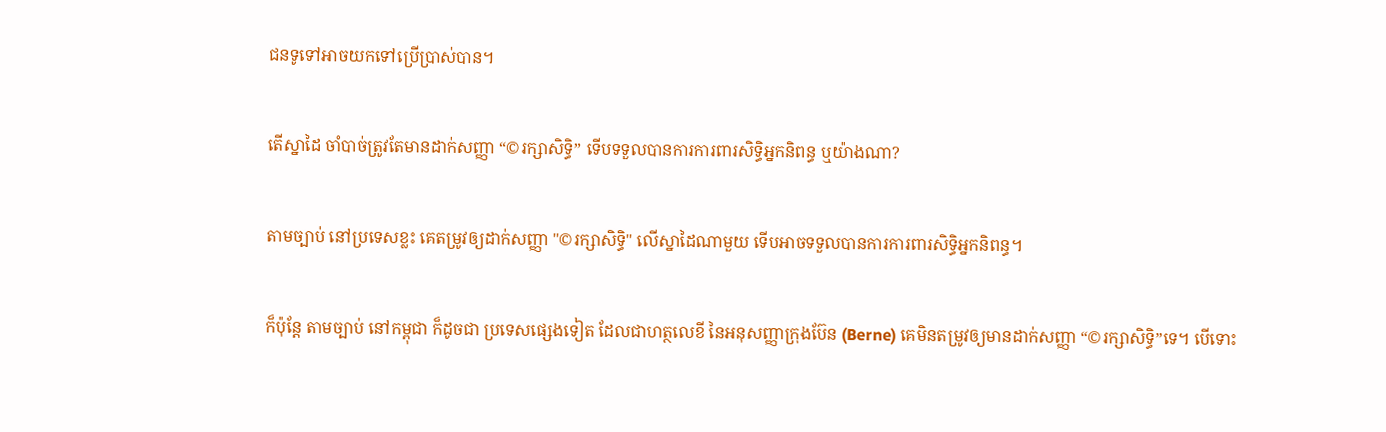ជនទូទៅអាចយកទៅប្រើប្រាស់បាន។

តើស្នាដៃ ចាំបាច់ត្រូវតែមានដាក់សញ្ញា “©រក្សាសិទ្ធិ” ទើបទទួលបានការការពារសិទ្ធិអ្នកនិពន្ធ ឬយ៉ាងណា?

តាមច្បាប់ នៅប្រទេសខ្លះ គេតម្រូវឲ្យដាក់សញ្ញា "©រក្សាសិទ្ធិ" លើស្នាដៃណាមួយ ទើបអាចទទួលបានការការពារសិទ្ធិអ្នកនិពន្ធ។

ក៏ប៉ុន្តែ តាមច្បាប់ នៅកម្ពុជា ក៏ដូចជា ប្រទេសផ្សេងទៀត ដែលជាហត្ថលេខី នៃអនុសញ្ញាក្រុងប៊ែន (Berne) គេមិនតម្រូវឲ្យមានដាក់សញ្ញា “©រក្សាសិទ្ធិ”ទេ។ បើទោះ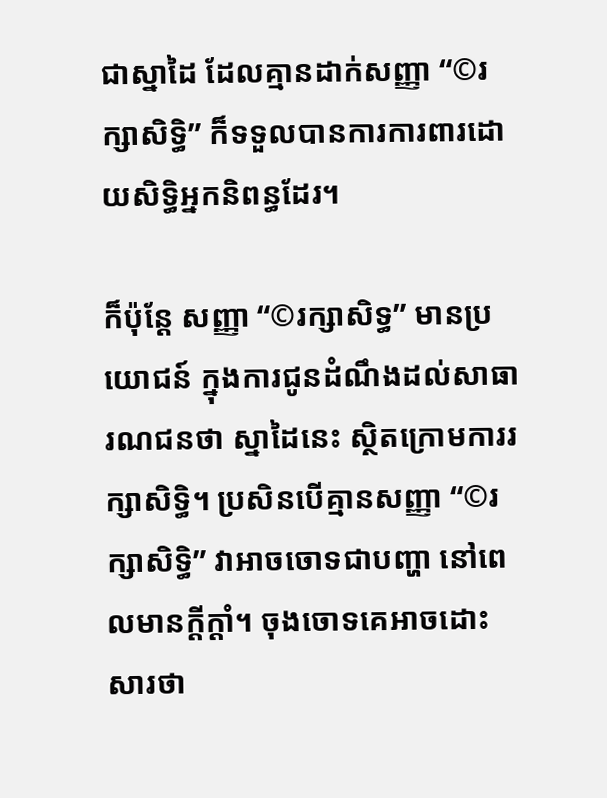ជាស្នាដៃ ដែលគ្មានដាក់សញ្ញា “©រក្សាសិទ្ធិ” ក៏ទទួលបានការការពារដោយសិទ្ធិអ្នកនិពន្ធដែរ។

ក៏ប៉ុន្តែ សញ្ញា “©រក្សាសិទ្ធ” មានប្រយោជន៍ ក្នុងការជូនដំណឹងដល់សាធារណជនថា ស្នាដៃនេះ ស្ថិតក្រោមការរក្សាសិទ្ធិ។ ប្រសិនបើគ្មានសញ្ញា “©រក្សាសិទ្ធិ” វាអាចចោទជាបញ្ហា នៅពេលមានក្តីក្តាំ។ ចុងចោទគេអាចដោះសារថា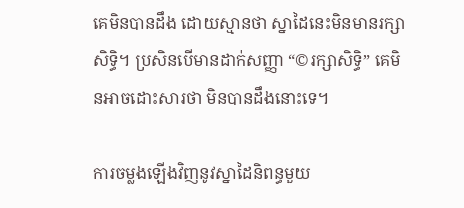គេមិនបានដឹង ដោយស្មានថា ស្នាដៃនេះមិនមានរក្សាសិទ្ធិ។ ប្រសិនបើមានដាក់សញ្ញា “©រក្សាសិទ្ធិ” គេមិនអាចដោះសារថា មិនបានដឹងនោះទេ។

ការចម្លងឡើងវិញនូវស្នាដៃនិពន្ធមួយ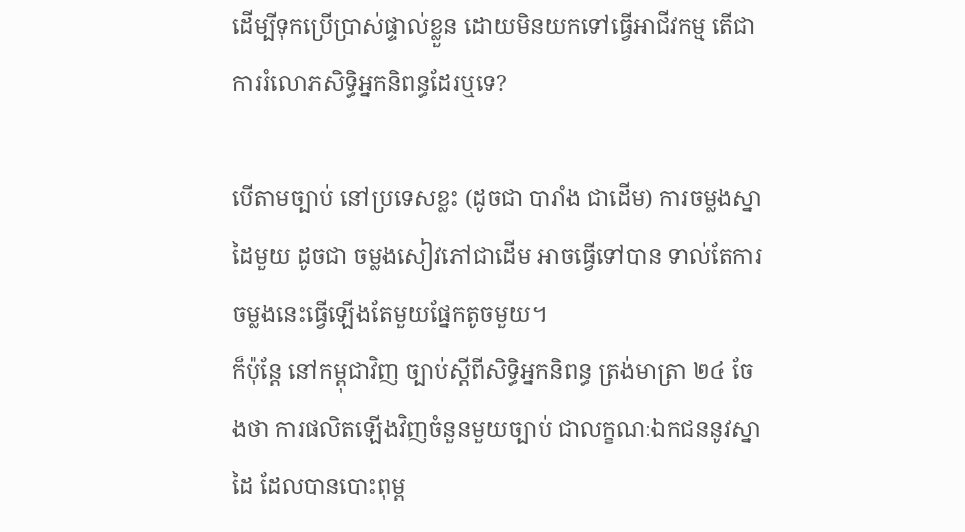ដើម្បីទុកប្រើប្រាស់ផ្ទាល់ខ្លួន ដោយមិនយកទៅធ្វើអាជីវកម្ម តើជាការរំលោភសិទ្ធិអ្នកនិពន្ធដែរឬទេ?

បើតាមច្បាប់ នៅប្រទេសខ្លះ (ដូចជា បារាំង ជាដើម) ការចម្លងស្នាដៃមួយ ដូចជា ចម្លងសៀវភៅជាដើម អាចធ្វើទៅបាន ទាល់តែការចម្លងនេះធ្វើឡើងតែមួយផ្នែកតូចមួយ។
ក៏ប៉ុន្តែ នៅកម្ពុជាវិញ ច្បាប់ស្តីពីសិទ្ធិអ្នកនិពន្ធ ត្រង់មាត្រា ២៤ ចែងថា ការផលិតឡើងវិញចំនួនមួយច្បាប់ ជាលក្ខណៈឯកជននូវស្នាដៃ ដែលបានបោះពុម្ព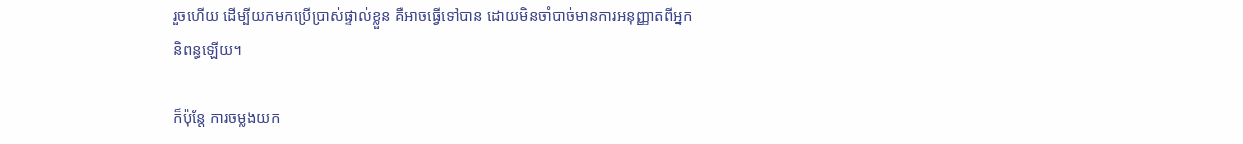រួចហើយ ដើម្បីយកមកប្រើប្រាស់ផ្ទាល់ខ្លួន គឺអាចធ្វើទៅបាន ដោយមិនចាំបាច់មានការអនុញ្ញាតពីអ្នកនិពន្ធឡើយ។

ក៏ប៉ុន្តែ ការចម្លងយក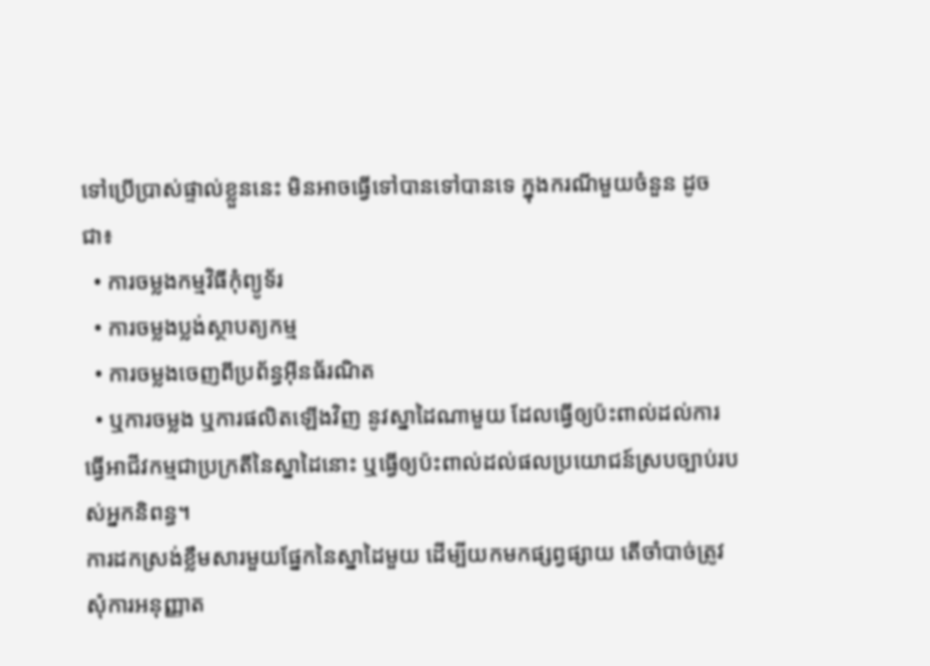ទៅប្រើប្រាស់ផ្ទាល់ខ្លួននេះ មិនអាចធ្វើទៅបានទៅបានទេ ក្នុងករណីមួយចំនួន ដូចជា៖
  • ការចម្លងកម្មវិធីកុំព្យូទ័រ
  • ការចម្លងប្លង់ស្ថាបត្យកម្ម
  • ការចម្លងចេញពីប្រព័ន្ធអ៊ីនធ័រណិត
  • ឬការចម្លង ឬការផលិតឡើងវិញ នូវស្នាដៃណាមួយ ដែលធ្វើឲ្យប៉ះពាល់ដល់ការធ្វើអាជីវកម្មជាប្រក្រតីនៃស្នាដៃនោះ ឬធ្វើឲ្យប៉ះពាល់ដល់ផលប្រយោជន៍ស្របច្បាប់របស់អ្នកនិពន្ធ។
ការដកស្រង់ខ្លឹមសារមួយផ្នែកនៃស្នាដៃមួយ ដើម្បីយកមកផ្សព្វផ្សាយ តើចាំបាច់ត្រូវសុំការអនុញ្ញាត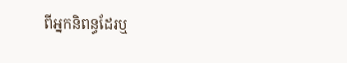ពីអ្នកនិពន្ធដែរឬ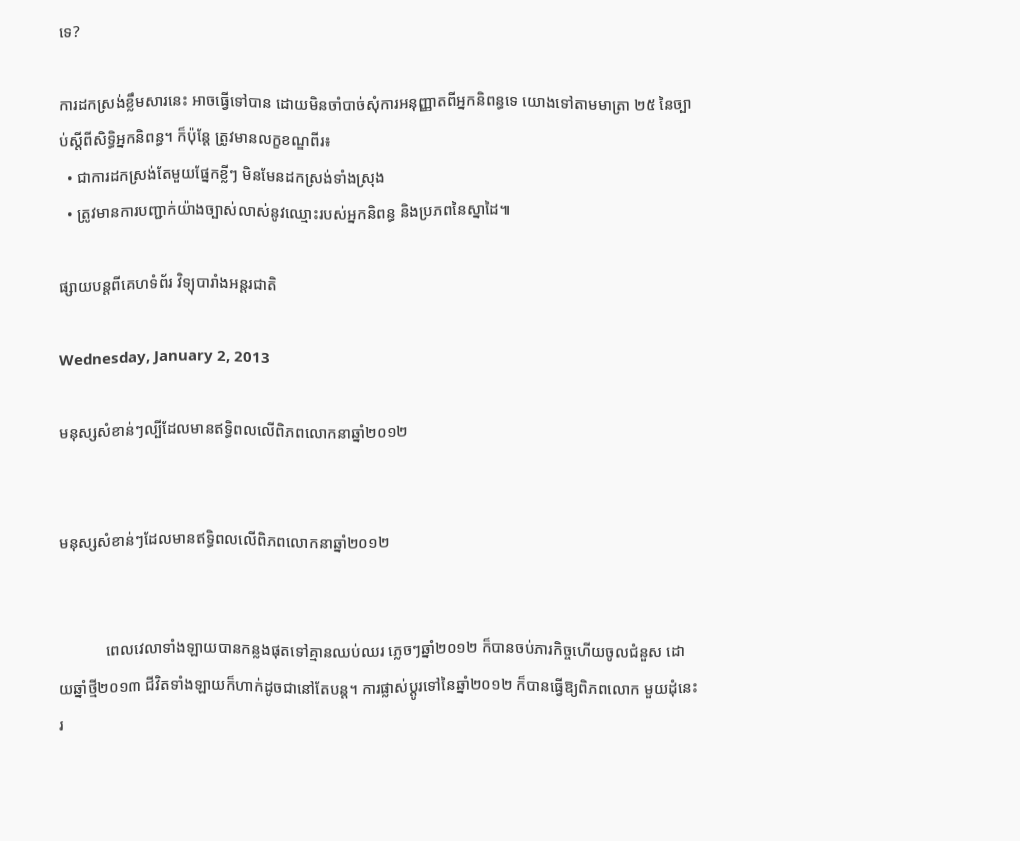ទេ?

ការដកស្រង់ខ្លឹមសារនេះ អាចធ្វើទៅបាន ដោយមិនចាំបាច់សុំការអនុញ្ញាតពីអ្នកនិពន្ធទេ យោងទៅតាមមាត្រា ២៥ នៃច្បាប់ស្តីពីសិទ្ធិអ្នកនិពន្ធ។ ក៏ប៉ុន្តែ ត្រូវមានលក្ខខណ្ឌពីរ៖
  • ជាការដកស្រង់តែមួយផ្នែកខ្លីៗ មិនមែនដកស្រង់ទាំងស្រុង
  • ត្រូវមានការបញ្ជាក់យ៉ាងច្បាស់លាស់នូវឈ្មោះរបស់អ្នកនិពន្ធ និងប្រភពនៃស្នាដៃ៕

ផ្សាយបន្តពីគេហទំព័រ វិទ្យុបារាំងអន្តរជាតិ

Wednesday, January 2, 2013

មនុស្សសំខាន់ៗល្បីដែលមានឥទ្ធិពលលើពិភពលោកនាឆ្នាំ២០១២


មនុស្សសំខាន់ៗដែលមានឥទ្ធិពលលើពិភពលោកនាឆ្នាំ២០១២


            ពេលវេលាទាំងឡាយបានកន្លងផុតទៅគ្មានឈប់ឈរ ភ្លេចៗឆ្នាំ២០១២ ក៏បានចប់ភារកិច្ចហើយចូលជំនួស ដោយឆ្នាំថ្មី២០១៣ ជីវិតទាំងឡាយក៏ហាក់ដូចជានៅតែបន្ត។ ការផ្លាស់ប្តូរទៅនៃឆ្នាំ២០១២ ក៏បានធ្វើឱ្យពិភពលោក មួយដុំនេះរ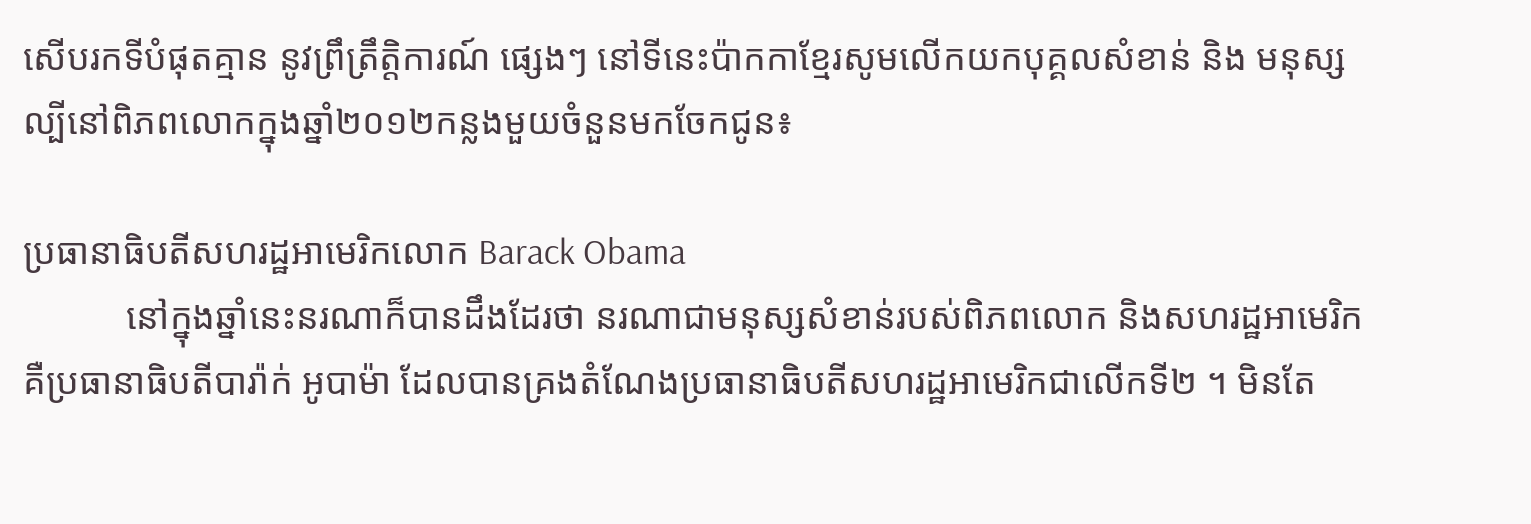សើបរកទីបំផុតគ្មាន នូវព្រឹត្រឹត្តិការណ៍ ផ្សេងៗ នៅទីនេះប៉ាកកាខ្មែរសូមលើកយកបុគ្គលសំខាន់ និង មនុស្សល្បីនៅពិភពលោកក្នុងឆ្នាំ២០១២កន្លងមួយចំនួនមកចែកជូន៖

ប្រធានាធិបតីសហរដ្ឋអាមេរិកលោក Barack Obama
           នៅក្នុងឆ្នាំនេះនរណាក៏បានដឹងដែរថា នរណាជាមនុស្សសំខាន់របស់ពិភពលោក និងសហរដ្ឋអាមេរិកគឺប្រធានាធិបតីបារ៉ាក់ អូបាម៉ា ដែលបានគ្រងតំណែងប្រធានាធិបតីសហរដ្ឋអាមេរិកជាលើកទី២ ។ មិនតែ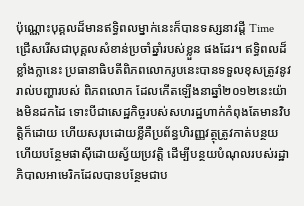ប៉ុណ្ណោះបុគ្គលដ៏មានឥទ្ធិពលម្នាក់នេះក៏បានទស្សនាវដ្តី Time ជ្រើសរើសជាបុគ្គលសំខាន់ប្រចាំឆ្នាំរបស់ខ្លួន ផងដែរ។ ឥទ្ធិពលដ៏ខ្លាំងក្លានេះ ប្រធានាធិបតីពិភពលោករូបនេះបានទទួលខុសត្រូវនូវរាល់បញ្ហារបស់ ពិភពលោក ដែលកើតឡើងនាឆ្នាំ២០១២នេះយ៉ាងមិនដកដៃ ទោះបីជាសេដ្ឋកិច្ចរបស់សហរដ្ឋហាក់កំពុងតែមានវិបត្តិក៏ដោយ ហើយសរុបដោយខ្លីគឺប្រព័ន្ធហិរញ្ញវត្ថុត្រូវកាត់បន្ថយហើយបន្ថែមផាស៊ីដោយស្វ័យប្រវត្តិ ដើម្បីបន្ថយបំណុលរបស់រដ្ឋាភិបាលអាមេរិកដែលបានបន្ថែមជាប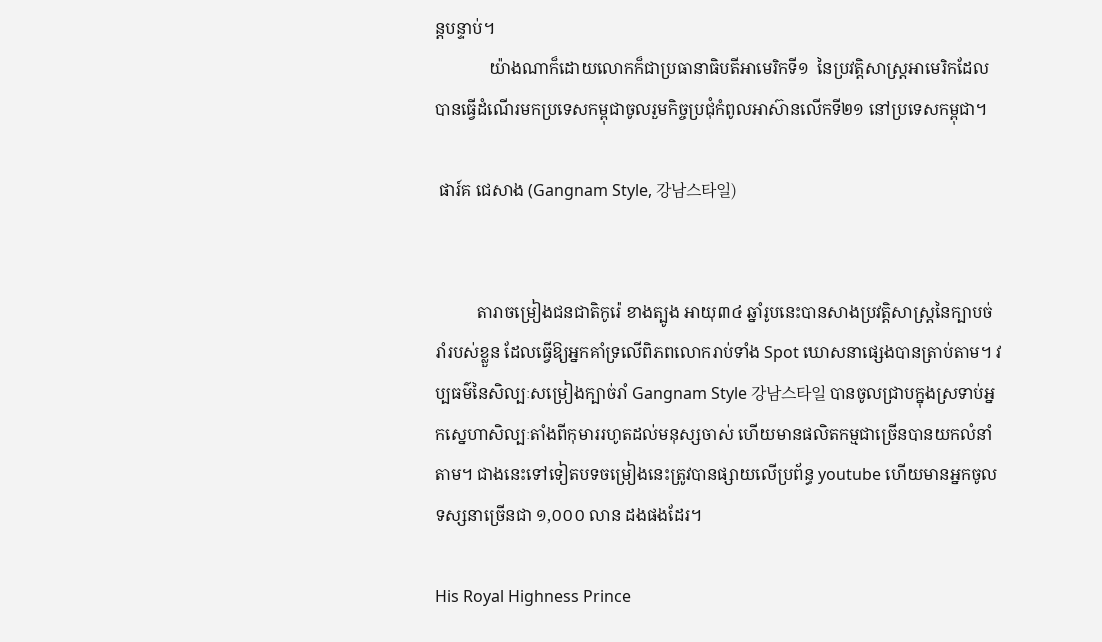ន្តបន្ទាប់។
             យ៉ាងណាក៏ដោយលោកក៏ជាប្រធានាធិបតីអាមេរិកទី១  នៃប្រវត្តិសាស្ត្រអាមេរិកដែលបានធ្វើដំណើរមកប្រទេសកម្ពុជាចូលរួមកិច្ចប្រជុំកំពូលអាស៊ានលើកទី២១ នៅប្រទេសកម្ពុជា។

 ផារ៍គ ជេសាង (Gangnam Style, 강남스타일)


          តារាចម្រៀងជនជាតិកូរ៉េ ខាងត្បូង អាយុ៣៤ ឆ្នាំរូបនេះបានសាងប្រវត្តិសាស្ត្រនៃក្បាបច់រាំរបស់ខ្លួន ដែលធ្វើឱ្យអ្នកគាំទ្រលើពិភពលោករាប់ទាំង Spot ឃោសនាផ្សេងបានត្រាប់តាម។ វប្បធម៌នៃសិល្បៈសម្រៀងក្បាច់រាំ Gangnam Style 강남스타일 បានចូលជ្រាបក្នុងស្រទាប់អ្នកស្នេហាសិល្បៈតាំងពីកុមាររហូតដល់មនុស្សចាស់ ហើយមានផលិតកម្មជាច្រើនបានយកលំនាំតាម។ ជាងនេះទៅទៀតបទចម្រៀងនេះត្រូវបានផ្សាយលើប្រព័ន្ធ youtube ហើយមានអ្នកចូលទស្សនាច្រើនជា ១,០០០ លាន ដងផងដែរ។

His Royal Highness Prince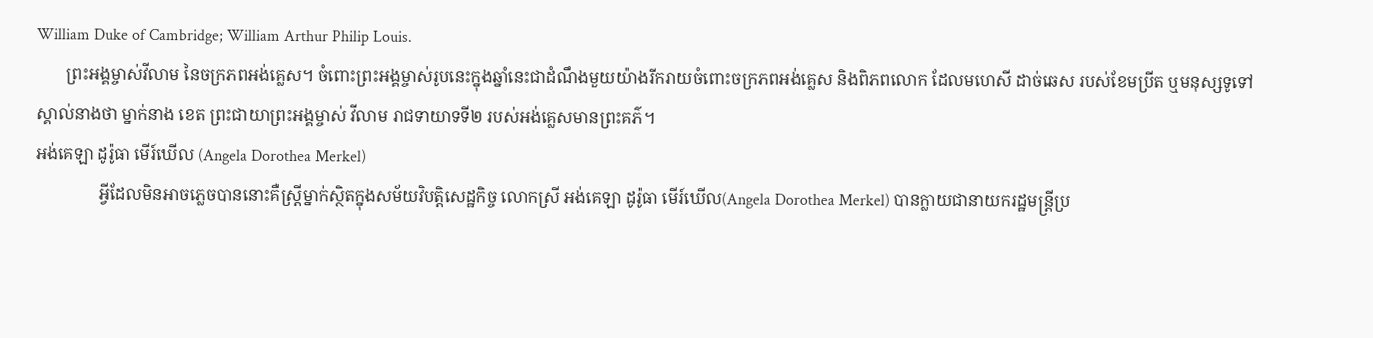William Duke of Cambridge; William Arthur Philip Louis.
       ព្រះអង្គម្ចាស់វីលាម នៃចក្រភពអង់គ្លេស។ ចំពោះព្រះអង្គម្ចាស់រូបនេះក្នុងឆ្នាំនេះជាដំណឹងមួយយ៉ាងរីករាយចំពោះចក្រភពអង់គ្លេស និងពិភពលោក ដែលមហេសី ដាច់ឆេស របស់ខែមប្រីត ឬមនុស្សទូទៅស្គាល់នាងថា ម្នាក់នាង ខេត ព្រះជាយាព្រះអង្គម្ចាស់ វីលាម រាជទាយាទទី២ របស់អង់គ្លេសមានព្រះគភ៌។
អង់គេឡា ដូរ៉ូធា មើរ៍ឃើល (Angela Dorothea Merkel)
               អ្វីដែលមិនអាចភ្លេចបាននោះគឺស្រី្តម្នាក់ស្ថិតក្នុងសម័យវិបត្តិសេដ្ឋកិច្ច លោកស្រី អង់គេឡា ដូរ៉ូធា មើរ៍ឃើល(Angela Dorothea Merkel) បានក្លាយជានាយករដ្ឋមន្ត្រីប្រ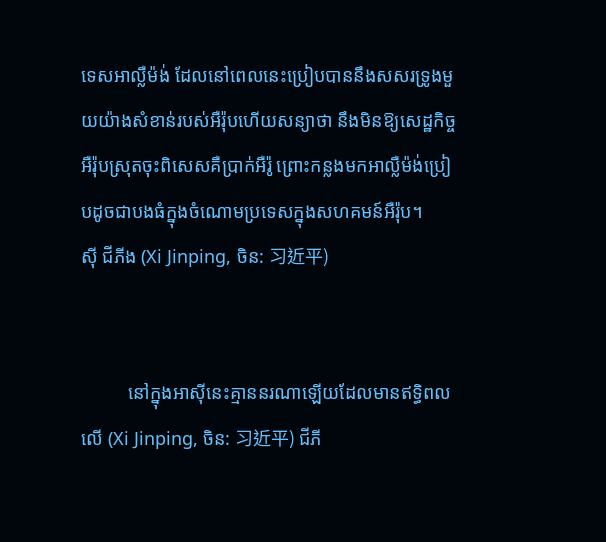ទេសអាល្លឺម៉ង់ ដែលនៅពេលនេះប្រៀបបាននឹងសសរទ្រូងមួយយ៉ាងសំខាន់របស់អឺរ៉ុបហើយសន្យាថា នឹងមិនឱ្យសេដ្ឋកិច្ចអឺរ៉ុបស្រុតចុះពិសេសគឺប្រាក់អឺរ៉ូ ព្រោះកន្លងមកអាល្លឺម៉ង់ប្រៀបដូចជាបងធំក្នុងចំណោមប្រទេសក្នុងសហគមន៍អឺរ៉ុប។
ស៊ី ជីភីង (Xi Jinping, ចិន: 习近平)


          នៅក្នុងអាស៊ីនេះគ្មាននរណាឡើយដែលមានឥទ្ធិពលលើ (Xi Jinping, ចិន: 习近平) ជីភី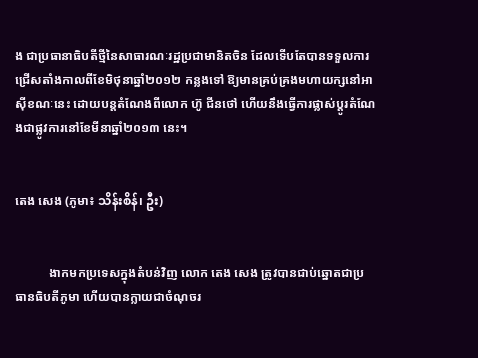ង ជាប្រធានាធិបតីថ្មីនៃសាធារណៈរដ្ឋប្រជាមានិតចិន ដែលទើបតែបានទទួលការជ្រើសតាំងកាលពីខែមិថុនាឆ្នាំ២០១២ កន្លងទៅ ឱ្យមានគ្រប់គ្រងមហាយក្សនៅអាស៊ីខណៈនេះ ដោយបន្តតំណែងពីលោក ហ៊ូ ជីនថៅ ហើយនឹងធ្វើការផ្លាស់ប្តូរតំណែងជាផ្លូវការនៅខែមីនាឆ្នាំ២០១៣ នេះ។


តេង សេង (ភូមា៖ သိန်းစိန်၊ ဦး)


           ងាកមកប្រទេសក្នុងតំបន់វិញ លោក តេង សេង ត្រូវបានជាប់ឆ្នោតជាប្រធានធិបតីភូមា ហើយបានក្លាយជាចំណុចរ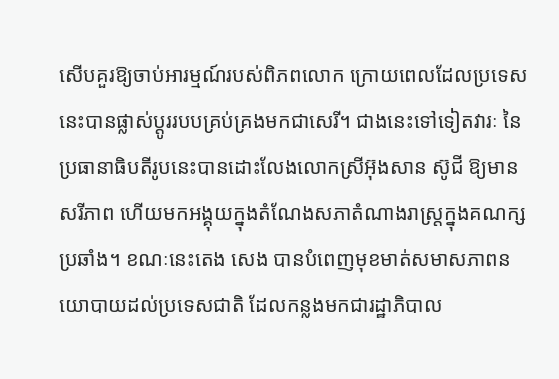សើបគួរឱ្យចាប់អារម្មណ៍របស់ពិភពលោក ក្រោយពេលដែលប្រទេសនេះបានផ្លាស់ប្តូររបបគ្រប់គ្រងមកជាសេរី។ ជាងនេះទៅទៀតវារៈ នៃប្រធានាធិបតីរូបនេះបានដោះលែងលោកស្រីអ៊ុងសាន ស៊ូជី ឱ្យមានសរីភាព ហើយមកអង្គុយក្នុងតំណែងសភាតំណាងរាស្ត្រក្នុងគណក្សប្រឆាំង។ ខណៈនេះតេង សេង បានបំពេញមុខមាត់សមាសភាពនយោបាយដល់ប្រទេសជាតិ ដែលកន្លងមកជារដ្ឋាភិបាល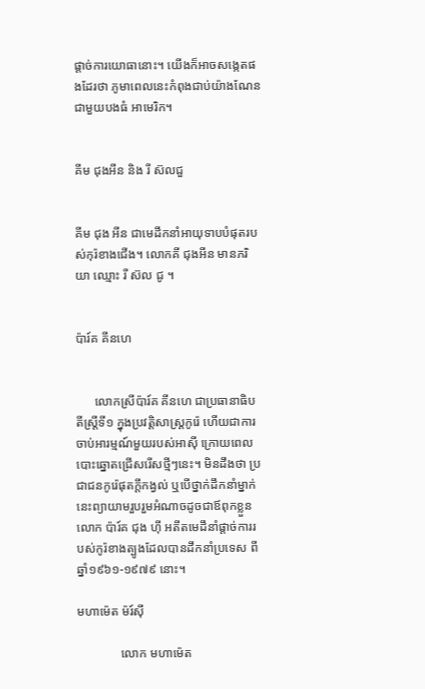ផ្តាច់ការយោធានោះ។ យើងក៏អាចសង្កេតផងដែរថា ភូមាពេលនេះកំពុងជាប់យ៉ាងណែនជាមួយបងធំ អាមេរិក។


គីម ជុងអីន និង រី ស៊លជួ


គីម ជុង អីន ជាមេដឹកនាំអាយុទាបបំផុតរបស់កុរ៉ខាងជើង។ លោកគី ជុងអីន មានភរិយា ឈ្មោះ រី ស៊ល ជូ ។


ប៉ារ៍គ គីនហេ


      លោកស្រីប៉ារ៍គ គីនហេ ជាប្រធានាធិបតីស្រ្តីទី១ ក្នុងប្រវត្តិសាស្ត្រកូរ៉េ ហើយជាការចាប់អារម្មណ៍មួយរបស់អាស៊ី ក្រោយពេលបោះឆ្នោតជ្រើសរើសថ្មីៗនេះ។ មិនដឹងថា ប្រជាជនកូរ៉េផុតក្តីកង្វល់ ឬបើថ្នាក់ដឹកនាំម្នាក់នេះព្យាយាមរួបរួមអំណាចដូចជាឪពុកខ្លួនលោក ប៉ារ៍គ ជុង ហ៊ី អតីតមេដឹនាំផ្តាច់ការរបស់កូរ៉ខាងត្បូងដែលបានដឹកនាំប្រទេស ពីឆ្នាំ១៩៦១-១៩៧៩ នោះ។

មហាម៉េត ម៉រ៍ស៊ី

              លោក មហាម៉េត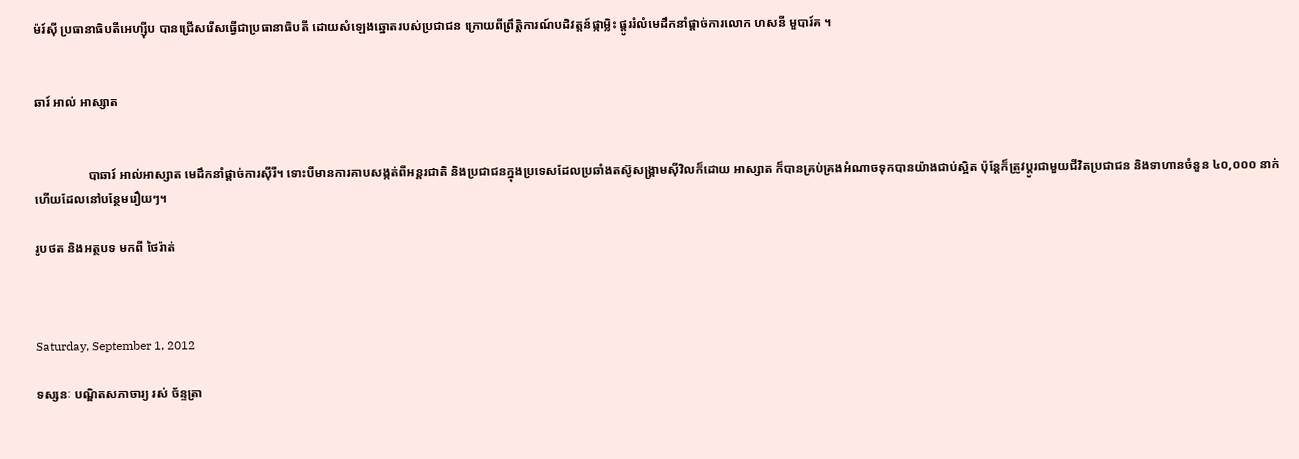ម៉រ៍ស៊ី ប្រធានាធិបតីអេហ្ស៊ីប បានជ្រើសរើសធ្វើជាប្រធានាធិបតី ដោយសំឡេងឆ្នោតរបស់ប្រជាជន ក្រោយពីព្រឹត្តិការណ៍បដិវត្តន៍ផ្កាម្លិះ ផ្តូររំលំមេដឹកនាំផ្តាច់ការលោក ហសនី មួបារ៍គ ។


ឆារ៍ អាល់ អាស្សាត


                 បាឆារ៍ អាល់អាស្សាត មេដឹកនាំផ្តាច់ការស៊ីរី។ ទោះបីមានការគាបសង្កត់ពីអន្តរជាតិ និងប្រជាជនក្នុងប្រទេសដែលប្រឆាំងតស៊ូសង្រ្គាមស៊ីវិលក៏ដោយ អាស្សាត ក៏បានគ្រប់គ្រងអំណាចទុកបានយ៉ាងជាប់ស្អិត ប៉ុន្តែក៏ត្រូវប្តូរជាមួយជីវិតប្រជាជន និងទាហានចំនួន ៤០,០០០ នាក់ ហើយដែលនៅបន្ថែមរឿយៗ។

រូបថត និងអត្ថបទ មកពី ថៃរ៉ាត់



Saturday, September 1, 2012

ទស្សនៈ បណ្ឌិតសភាចារ្យ រស់ ច័ន្ទត្រា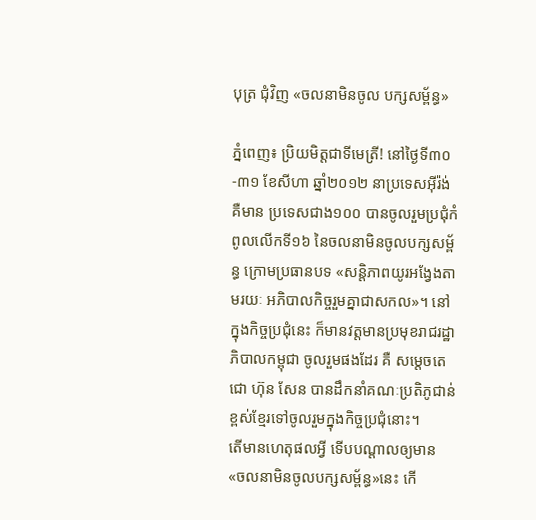បុត្រ ជុំវិញ «ចលនាមិនចូល បក្សសម្ព័ន្ធ»

ភ្នំពេញ៖ ប្រិយមិត្តជាទីមេត្រី! នៅថ្ងៃទី៣០-៣១ ខែសីហា ឆ្នាំ២០១២ នាប្រទេសអ៊ីរ៉ង់ គឺមាន ប្រទេសជាង១០០ បានចូលរួមប្រជុំកំពូលលើកទី១៦ នៃចលនាមិនចូលបក្សសម្ព័ន្ធ ក្រោមប្រធានបទ «សន្តិភាពយូរអង្វែងតាមរយៈ អភិបាលកិច្ចរួមគ្នាជាសកល»។ នៅក្នុងកិច្ចប្រជុំនេះ ក៏មានវត្តមានប្រមុខរាជរដ្ឋាភិបាលកម្ពុជា ចូលរួមផងដែរ គឺ សម្តេចតេជោ ហ៊ុន សែន បានដឹកនាំគណៈប្រតិភូជាន់ខ្ពស់ខ្មែរទៅចូលរួមក្នុងកិច្ចប្រជុំនោះ។
តើមានហេតុផលអ្វី ទើបបណ្តាលឲ្យមាន «ចលនាមិនចូលបក្សសម្ព័ន្ធ»នេះ កើ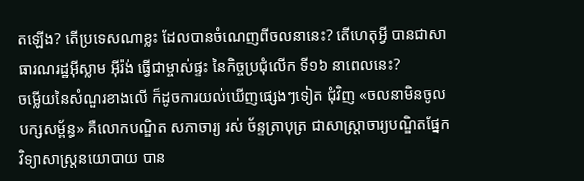តឡើង? តើប្រទេសណាខ្លះ ដែលបានចំណេញពីចលនានេះ? តើហេតុអ្វី បានជាសាធារណរដ្ឋអ៊ីស្លាម អ៊ីរ៉ង់ ធ្វើជាម្ចាស់ផ្ទះ នៃកិច្ចប្រជុំលើក ទី១៦ នាពេលនេះ?
ចម្លើយនៃសំណួរខាងលើ ក៏ដូចការយល់ឃើញផ្សេងៗទៀត ជុំវិញ «ចលនាមិនចូលបក្សសម្ព័ន្ធ» គឺលោកបណ្ឌិត សភាចារ្យ រស់ ច័ន្ទត្រាបុត្រ ជាសាស្រ្តាចារ្យបណ្ឌិតផ្នែកវិទ្យាសាស្រ្តនយោបាយ បាន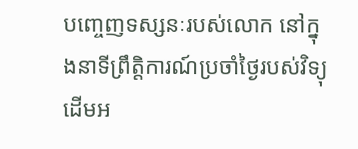បញ្ចេញទស្សនៈរបស់លោក នៅក្នុងនាទីព្រឹត្តិការណ៍ប្រចាំថ្ងៃរបស់វិទ្យុដើមអ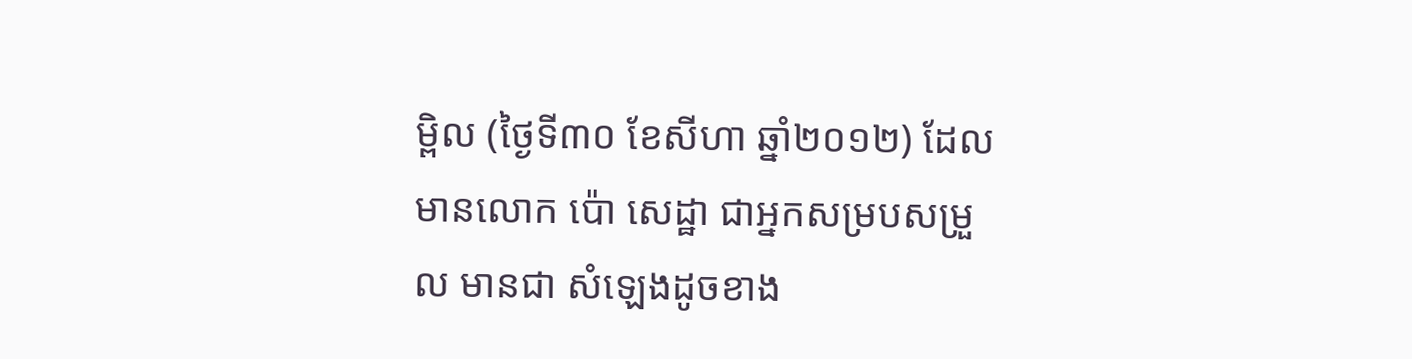ម្ពិល (ថ្ងៃទី៣០ ខែសីហា ឆ្នាំ២០១២) ដែលមានលោក ប៉ោ សេដ្ឋា ជាអ្នកសម្របសម្រួល មានជា សំឡេងដូចខាង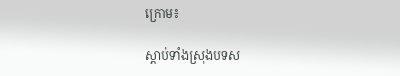ក្រោម៖

ស្តាប់ទាំងស្រុងបទស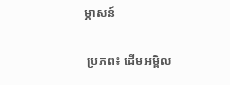ម្ភាសន៍

 ប្រភព៖ ដើមអម្ពិល